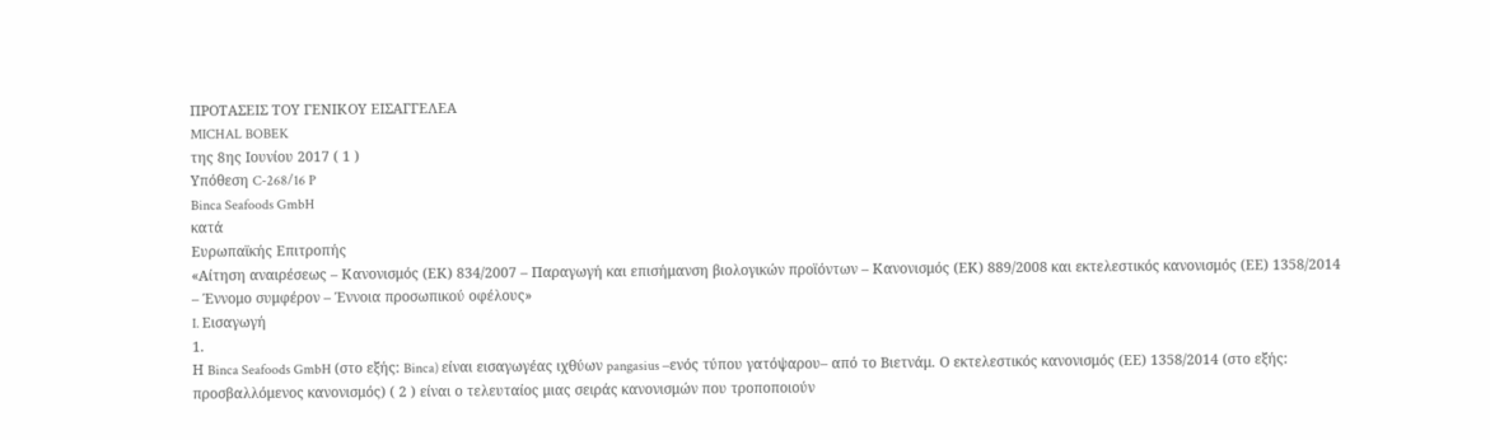ΠΡΟΤΑΣΕΙΣ ΤOY ΓΕΝΙΚOY ΕΙΣΑΓΓΕΛΕA
MICHAL BOBEK
της 8ης Ιουνίου 2017 ( 1 )
Υπόθεση C-268/16 P
Binca Seafoods GmbH
κατά
Ευρωπαϊκής Επιτροπής
«Αίτηση αναιρέσεως – Κανονισμός (ΕΚ) 834/2007 – Παραγωγή και επισήμανση βιολογικών προϊόντων – Κανονισμός (ΕΚ) 889/2008 και εκτελεστικός κανονισμός (ΕΕ) 1358/2014 – Έννομο συμφέρον – Έννοια προσωπικού οφέλους»
I. Εισαγωγή
1.
Η Binca Seafoods GmbH (στο εξής: Binca) είναι εισαγωγέας ιχθύων pangasius –ενός τύπου γατόψαρου– από το Βιετνάμ. Ο εκτελεστικός κανονισμός (ΕΕ) 1358/2014 (στο εξής: προσβαλλόμενος κανονισμός) ( 2 ) είναι ο τελευταίος μιας σειράς κανονισμών που τροποποιούν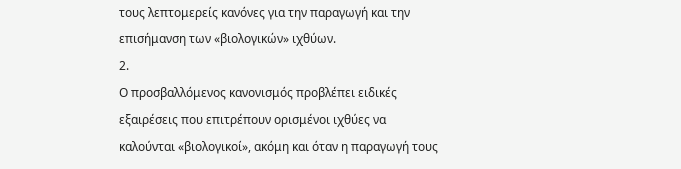τους λεπτομερείς κανόνες για την παραγωγή και την επισήμανση των «βιολογικών» ιχθύων.
2.
Ο προσβαλλόμενος κανονισμός προβλέπει ειδικές εξαιρέσεις που επιτρέπουν ορισμένοι ιχθύες να καλούνται «βιολογικοί», ακόμη και όταν η παραγωγή τους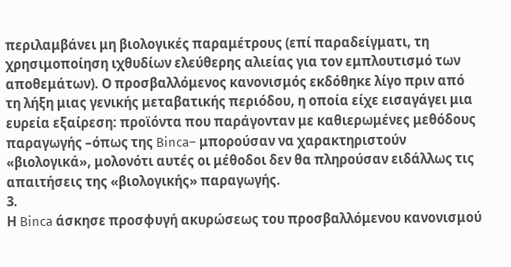περιλαμβάνει μη βιολογικές παραμέτρους (επί παραδείγματι, τη χρησιμοποίηση ιχθυδίων ελεύθερης αλιείας για τον εμπλουτισμό των αποθεμάτων). Ο προσβαλλόμενος κανονισμός εκδόθηκε λίγο πριν από τη λήξη μιας γενικής μεταβατικής περιόδου, η οποία είχε εισαγάγει μια ευρεία εξαίρεση: προϊόντα που παράγονταν με καθιερωμένες μεθόδους παραγωγής –όπως της Binca– μπορούσαν να χαρακτηριστούν «βιολογικά», μολονότι αυτές οι μέθοδοι δεν θα πληρούσαν ειδάλλως τις απαιτήσεις της «βιολογικής» παραγωγής.
3.
Η Binca άσκησε προσφυγή ακυρώσεως του προσβαλλόμενου κανονισμού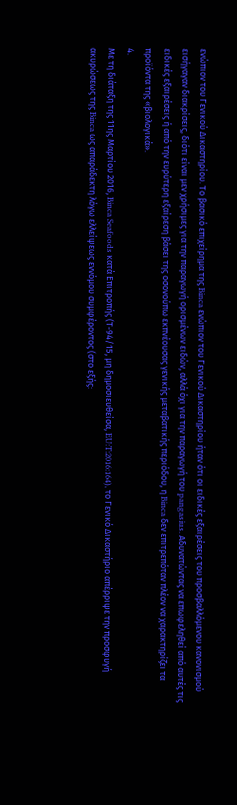ενώπιον του Γενικού Δικαστηρίου. Το βασικό επιχείρημα της Binca ενώπιον του Γενικού Δικαστηρίου ήταν ότι οι ειδικές εξαιρέσεις του προσβαλλόμενου κανονισμού εισήγαγαν διακρίσεις, διότι είναι μεν χρήσιμες για την παραγωγή ορισμένων ειδών, αλλά όχι για την παραγωγή του pangasius. Αδυνατώντας να επωφεληθεί από αυτές τις ειδικές εξαιρέσεις ή από την ευρύτερη εξαίρεση βάσει της οσονούπω εκπνέουσας γενικής μεταβατικής περιόδου, η Binca δεν επιτρεπόταν πλέον να χαρακτηρίζει τα προϊόντα της «βιολογικά».
4.
Με τη διάταξη της 11ης Μαρτίου 2016, Binca Seafoods κατά Επιτροπής (Τ‑94/15, μη δημοσιευθείσα, EU:T:2016:164), το Γενικό Δικαστήριο απέρριψε την προσφυγή ακυρώσεως της Binca ως απαράδεκτη λόγω ελλείψεως εννόμου συμφέροντος (στο εξής: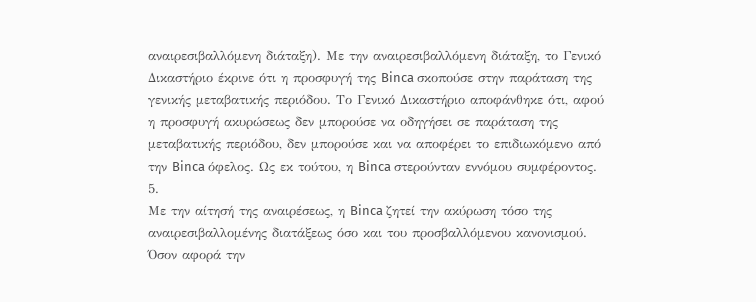αναιρεσιβαλλόμενη διάταξη). Με την αναιρεσιβαλλόμενη διάταξη, το Γενικό Δικαστήριο έκρινε ότι η προσφυγή της Binca σκοπούσε στην παράταση της γενικής μεταβατικής περιόδου. Το Γενικό Δικαστήριο αποφάνθηκε ότι, αφού η προσφυγή ακυρώσεως δεν μπορούσε να οδηγήσει σε παράταση της μεταβατικής περιόδου, δεν μπορούσε και να αποφέρει το επιδιωκόμενο από την Binca όφελος. Ως εκ τούτου, η Binca στερούνταν εννόμου συμφέροντος.
5.
Με την αίτησή της αναιρέσεως, η Binca ζητεί την ακύρωση τόσο της αναιρεσιβαλλομένης διατάξεως όσο και του προσβαλλόμενου κανονισμού. Όσον αφορά την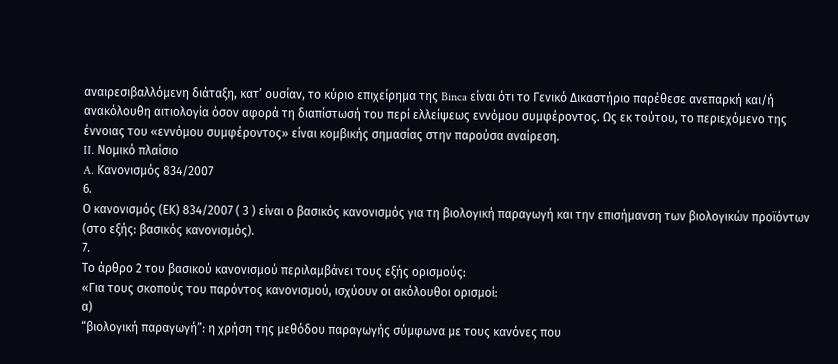αναιρεσιβαλλόμενη διάταξη, κατ’ ουσίαν, το κύριο επιχείρημα της Binca είναι ότι το Γενικό Δικαστήριο παρέθεσε ανεπαρκή και/ή ανακόλουθη αιτιολογία όσον αφορά τη διαπίστωσή του περί ελλείψεως εννόμου συμφέροντος. Ως εκ τούτου, το περιεχόμενο της έννοιας του «εννόμου συμφέροντος» είναι κομβικής σημασίας στην παρούσα αναίρεση.
II. Νομικό πλαίσιο
A. Κανονισμός 834/2007
6.
Ο κανονισμός (ΕΚ) 834/2007 ( 3 ) είναι ο βασικός κανονισμός για τη βιολογική παραγωγή και την επισήμανση των βιολογικών προϊόντων (στο εξής: βασικός κανονισμός).
7.
Το άρθρο 2 του βασικού κανονισμού περιλαμβάνει τους εξής ορισμούς:
«Για τους σκοπούς του παρόντος κανονισμού, ισχύουν οι ακόλουθοι ορισμοί:
α)
“βιολογική παραγωγή”: η χρήση της μεθόδου παραγωγής σύμφωνα με τους κανόνες που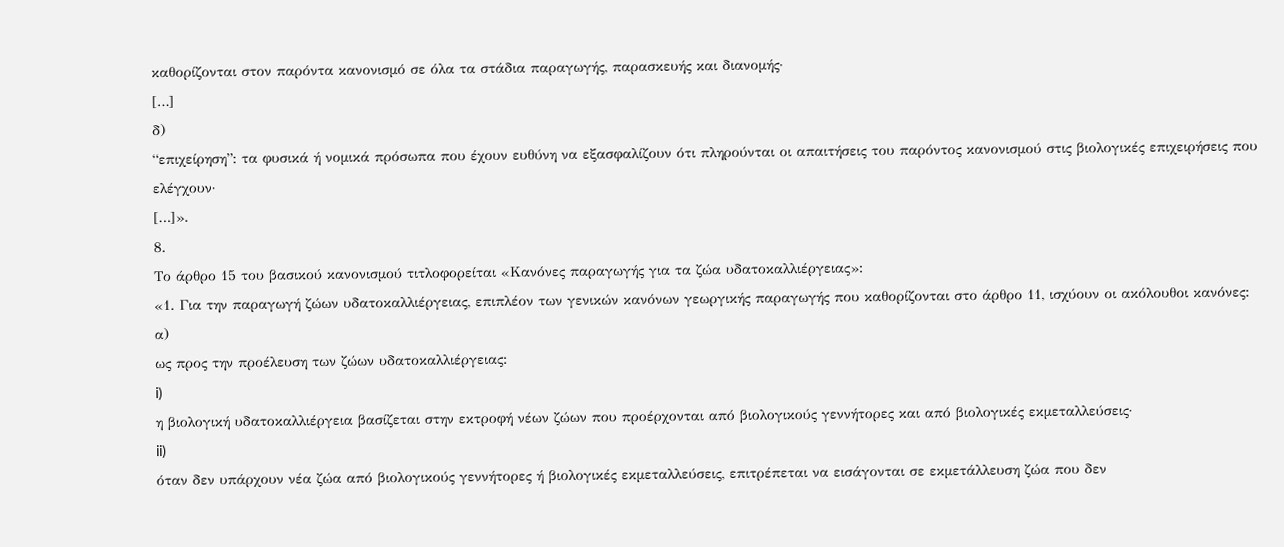καθορίζονται στον παρόντα κανονισμό σε όλα τα στάδια παραγωγής, παρασκευής και διανομής·
[…]
δ)
“επιχείρηση”: τα φυσικά ή νομικά πρόσωπα που έχουν ευθύνη να εξασφαλίζουν ότι πληρούνται οι απαιτήσεις του παρόντος κανονισμού στις βιολογικές επιχειρήσεις που ελέγχουν·
[…]».
8.
Το άρθρο 15 του βασικού κανονισμού τιτλοφορείται «Κανόνες παραγωγής για τα ζώα υδατοκαλλιέργειας»:
«1. Για την παραγωγή ζώων υδατοκαλλιέργειας, επιπλέον των γενικών κανόνων γεωργικής παραγωγής που καθορίζονται στο άρθρο 11, ισχύουν οι ακόλουθοι κανόνες:
α)
ως προς την προέλευση των ζώων υδατοκαλλιέργειας:
i)
η βιολογική υδατοκαλλιέργεια βασίζεται στην εκτροφή νέων ζώων που προέρχονται από βιολογικούς γεννήτορες και από βιολογικές εκμεταλλεύσεις·
ii)
όταν δεν υπάρχουν νέα ζώα από βιολογικούς γεννήτορες ή βιολογικές εκμεταλλεύσεις, επιτρέπεται να εισάγονται σε εκμετάλλευση ζώα που δεν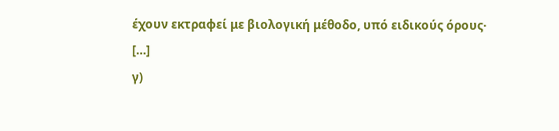έχουν εκτραφεί με βιολογική μέθοδο, υπό ειδικούς όρους·
[…]
γ)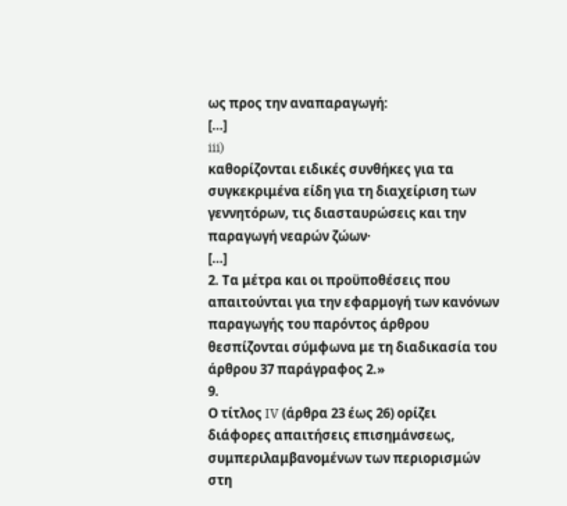ως προς την αναπαραγωγή:
[…]
iii)
καθορίζονται ειδικές συνθήκες για τα συγκεκριμένα είδη για τη διαχείριση των γεννητόρων, τις διασταυρώσεις και την παραγωγή νεαρών ζώων·
[…]
2. Τα μέτρα και οι προϋποθέσεις που απαιτούνται για την εφαρμογή των κανόνων παραγωγής του παρόντος άρθρου θεσπίζονται σύμφωνα με τη διαδικασία του άρθρου 37 παράγραφος 2.»
9.
Ο τίτλος IV (άρθρα 23 έως 26) ορίζει διάφορες απαιτήσεις επισημάνσεως, συμπεριλαμβανομένων των περιορισμών στη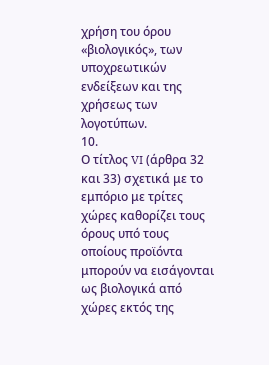χρήση του όρου «βιολογικός», των υποχρεωτικών ενδείξεων και της χρήσεως των λογοτύπων.
10.
Ο τίτλος VI (άρθρα 32 και 33) σχετικά με το εμπόριο με τρίτες χώρες καθορίζει τους όρους υπό τους οποίους προϊόντα μπορούν να εισάγονται ως βιολογικά από χώρες εκτός της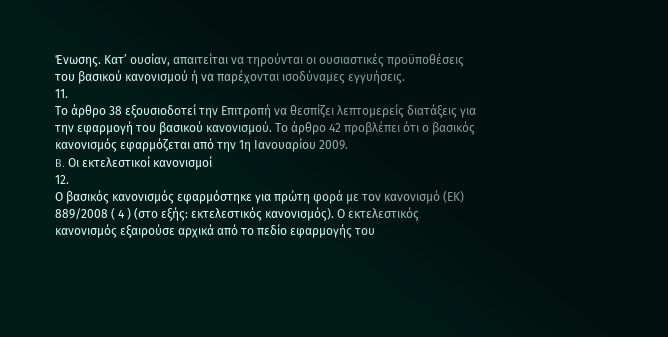Ένωσης. Κατ’ ουσίαν, απαιτείται να τηρούνται οι ουσιαστικές προϋποθέσεις του βασικού κανονισμού ή να παρέχονται ισοδύναμες εγγυήσεις.
11.
Το άρθρο 38 εξουσιοδοτεί την Επιτροπή να θεσπίζει λεπτομερείς διατάξεις για την εφαρμογή του βασικού κανονισμού. Το άρθρο 42 προβλέπει ότι ο βασικός κανονισμός εφαρμόζεται από την 1η Ιανουαρίου 2009.
B. Οι εκτελεστικοί κανονισμοί
12.
Ο βασικός κανονισμός εφαρμόστηκε για πρώτη φορά με τον κανονισμό (ΕΚ) 889/2008 ( 4 ) (στο εξής: εκτελεστικός κανονισμός). Ο εκτελεστικός κανονισμός εξαιρούσε αρχικά από το πεδίο εφαρμογής του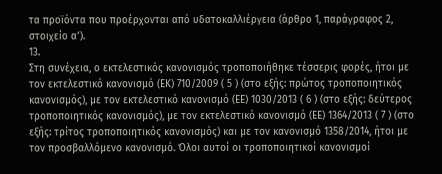τα προϊόντα που προέρχονται από υδατοκαλλιέργεια (άρθρο 1, παράγραφος 2, στοιχείο αʹ).
13.
Στη συνέχεια, ο εκτελεστικός κανονισμός τροποποιήθηκε τέσσερις φορές, ήτοι με τον εκτελεστικό κανονισμό (ΕΚ) 710/2009 ( 5 ) (στο εξής: πρώτος τροποποιητικός κανονισμός), με τον εκτελεστικό κανονισμό (ΕΕ) 1030/2013 ( 6 ) (στο εξής: δεύτερος τροποποιητικός κανονισμός), με τον εκτελεστικό κανονισμό (ΕΕ) 1364/2013 ( 7 ) (στο εξής: τρίτος τροποποιητικός κανονισμός) και με τον κανονισμό 1358/2014, ήτοι με τον προσβαλλόμενο κανονισμό. Όλοι αυτοί οι τροποποιητικοί κανονισμοί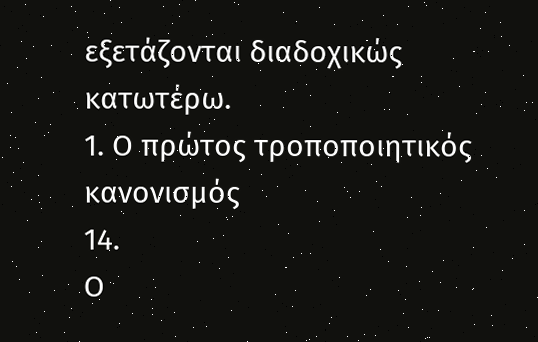εξετάζονται διαδοχικώς κατωτέρω.
1. Ο πρώτος τροποποιητικός κανονισμός
14.
Ο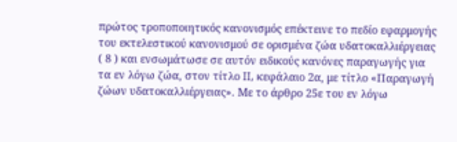πρώτος τροποποιητικός κανονισμός επέκτεινε το πεδίο εφαρμογής του εκτελεστικού κανονισμού σε ορισμένα ζώα υδατοκαλλιέργειας ( 8 ) και ενσωμάτωσε σε αυτόν ειδικούς κανόνες παραγωγής για τα εν λόγω ζώα, στον τίτλο II, κεφάλαιο 2α, με τίτλο «Παραγωγή ζώων υδατοκαλλιέργειας». Με το άρθρο 25ε του εν λόγω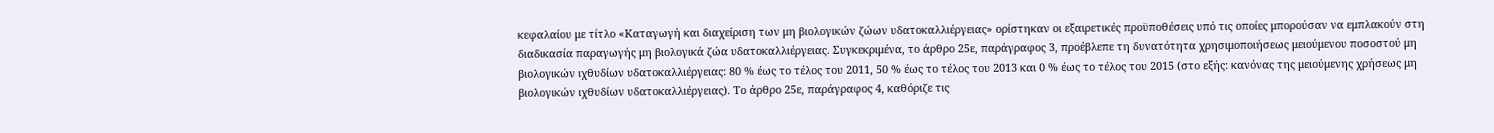κεφαλαίου με τίτλο «Καταγωγή και διαχείριση των μη βιολογικών ζώων υδατοκαλλιέργειας» ορίστηκαν οι εξαιρετικές προϋποθέσεις υπό τις οποίες μπορούσαν να εμπλακούν στη διαδικασία παραγωγής μη βιολογικά ζώα υδατοκαλλιέργειας. Συγκεκριμένα, το άρθρο 25ε, παράγραφος 3, προέβλεπε τη δυνατότητα χρησιμοποιήσεως μειούμενου ποσοστού μη βιολογικών ιχθυδίων υδατοκαλλιέργειας: 80 % έως το τέλος του 2011, 50 % έως το τέλος του 2013 και 0 % έως το τέλος του 2015 (στο εξής: κανόνας της μειούμενης χρήσεως μη βιολογικών ιχθυδίων υδατοκαλλιέργειας). Το άρθρο 25ε, παράγραφος 4, καθόριζε τις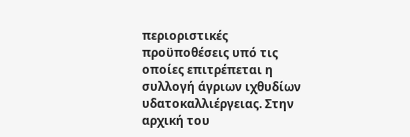περιοριστικές προϋποθέσεις υπό τις οποίες επιτρέπεται η συλλογή άγριων ιχθυδίων υδατοκαλλιέργειας. Στην αρχική του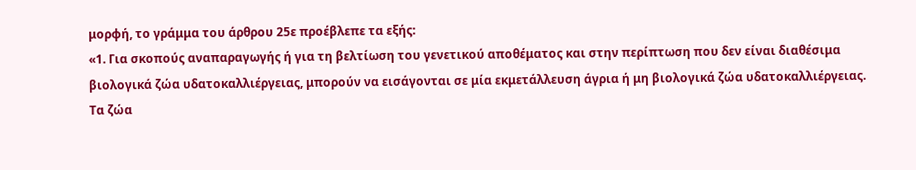μορφή, το γράμμα του άρθρου 25ε προέβλεπε τα εξής:
«1. Για σκοπούς αναπαραγωγής ή για τη βελτίωση του γενετικού αποθέματος και στην περίπτωση που δεν είναι διαθέσιμα βιολογικά ζώα υδατοκαλλιέργειας, μπορούν να εισάγονται σε μία εκμετάλλευση άγρια ή μη βιολογικά ζώα υδατοκαλλιέργειας. Τα ζώα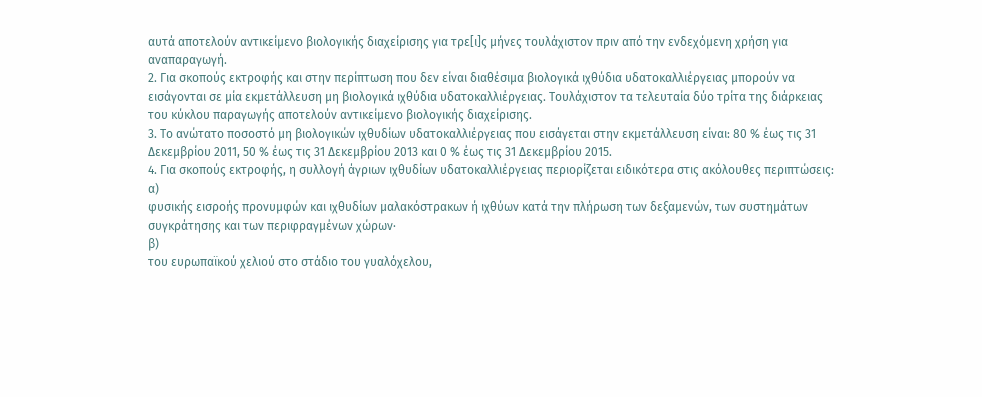αυτά αποτελούν αντικείμενο βιολογικής διαχείρισης για τρε[ι]ς μήνες τουλάχιστον πριν από την ενδεχόμενη χρήση για αναπαραγωγή.
2. Για σκοπούς εκτροφής και στην περίπτωση που δεν είναι διαθέσιμα βιολογικά ιχθύδια υδατοκαλλιέργειας μπορούν να εισάγονται σε μία εκμετάλλευση μη βιολογικά ιχθύδια υδατοκαλλιέργειας. Τουλάχιστον τα τελευταία δύο τρίτα της διάρκειας του κύκλου παραγωγής αποτελούν αντικείμενο βιολογικής διαχείρισης.
3. Το ανώτατο ποσοστό μη βιολογικών ιχθυδίων υδατοκαλλιέργειας που εισάγεται στην εκμετάλλευση είναι: 80 % έως τις 31 Δεκεμβρίου 2011, 50 % έως τις 31 Δεκεμβρίου 2013 και 0 % έως τις 31 Δεκεμβρίου 2015.
4. Για σκοπούς εκτροφής, η συλλογή άγριων ιχθυδίων υδατοκαλλιέργειας περιορίζεται ειδικότερα στις ακόλουθες περιπτώσεις:
α)
φυσικής εισροής προνυμφών και ιχθυδίων μαλακόστρακων ή ιχθύων κατά την πλήρωση των δεξαμενών, των συστημάτων συγκράτησης και των περιφραγμένων χώρων·
β)
του ευρωπαϊκού χελιού στο στάδιο του γυαλόχελου,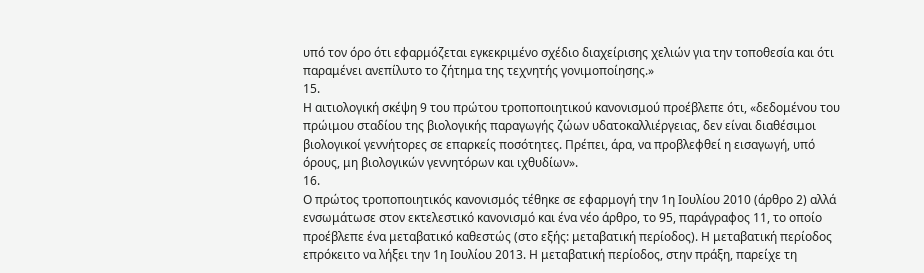υπό τον όρο ότι εφαρμόζεται εγκεκριμένο σχέδιο διαχείρισης χελιών για την τοποθεσία και ότι παραμένει ανεπίλυτο το ζήτημα της τεχνητής γονιμοποίησης.»
15.
Η αιτιολογική σκέψη 9 του πρώτου τροποποιητικού κανονισμού προέβλεπε ότι, «δεδομένου του πρώιμου σταδίου της βιολογικής παραγωγής ζώων υδατοκαλλιέργειας, δεν είναι διαθέσιμοι βιολογικοί γεννήτορες σε επαρκείς ποσότητες. Πρέπει, άρα, να προβλεφθεί η εισαγωγή, υπό όρους, μη βιολογικών γεννητόρων και ιχθυδίων».
16.
Ο πρώτος τροποποιητικός κανονισμός τέθηκε σε εφαρμογή την 1η Ιουλίου 2010 (άρθρο 2) αλλά ενσωμάτωσε στον εκτελεστικό κανονισμό και ένα νέο άρθρο, το 95, παράγραφος 11, το οποίο προέβλεπε ένα μεταβατικό καθεστώς (στο εξής: μεταβατική περίοδος). Η μεταβατική περίοδος επρόκειτο να λήξει την 1η Ιουλίου 2013. Η μεταβατική περίοδος, στην πράξη, παρείχε τη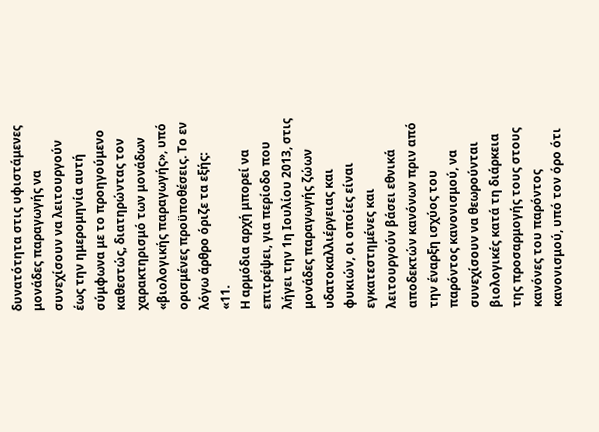δυνατότητα στις υφιστάμενες μονάδες παραγωγής να συνεχίσουν να λειτουργούν έως την ημερομηνία αυτή σύμφωνα με το προηγούμενο καθεστώς, διατηρώντας τον χαρακτηρισμό των μονάδων «βιολογικής παραγωγής», υπό ορισμένες προϋποθέσεις. Το εν λόγω άρθρο όριζε τα εξής:
«11.
Η αρμόδια αρχή μπορεί να επιτρέψει, για περίοδο που λήγει την 1η Ιουλίου 2013, στις μονάδες παραγωγής ζώων υδατοκαλλιέργειας και φυκιών, οι οποίες είναι εγκατεστημένες και λειτουργούν βάσει εθνικά αποδεκτών κανόνων πριν από την έναρξη ισχύος του παρόντος κανονισμού, να συνεχίσουν να θεωρούνται βιολογικές κατά τη διάρκεια της προσαρμογής τους στους κανόνες του παρόντος κανονισμού, υπό τον όρο ότι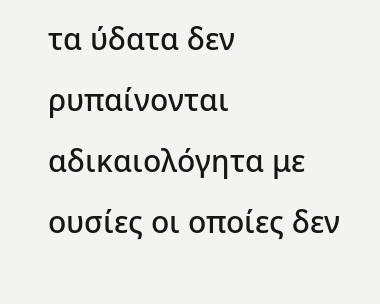τα ύδατα δεν ρυπαίνονται αδικαιολόγητα με ουσίες οι οποίες δεν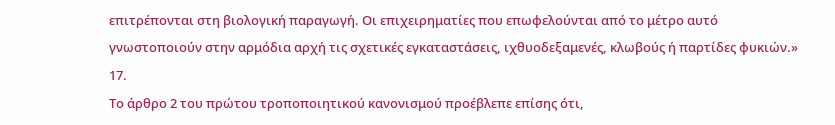επιτρέπονται στη βιολογική παραγωγή. Οι επιχειρηματίες που επωφελούνται από το μέτρο αυτό γνωστοποιούν στην αρμόδια αρχή τις σχετικές εγκαταστάσεις, ιχθυοδεξαμενές, κλωβούς ή παρτίδες φυκιών.»
17.
Το άρθρο 2 του πρώτου τροποποιητικού κανονισμού προέβλεπε επίσης ότι,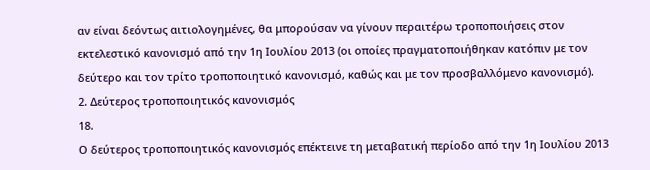αν είναι δεόντως αιτιολογημένες, θα μπορούσαν να γίνουν περαιτέρω τροποποιήσεις στον εκτελεστικό κανονισμό από την 1η Ιουλίου 2013 (οι οποίες πραγματοποιήθηκαν κατόπιν με τον δεύτερο και τον τρίτο τροποποιητικό κανονισμό, καθώς και με τον προσβαλλόμενο κανονισμό).
2. Δεύτερος τροποποιητικός κανονισμός
18.
Ο δεύτερος τροποποιητικός κανονισμός επέκτεινε τη μεταβατική περίοδο από την 1η Ιουλίου 2013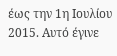έως την 1η Ιουλίου 2015. Αυτό έγινε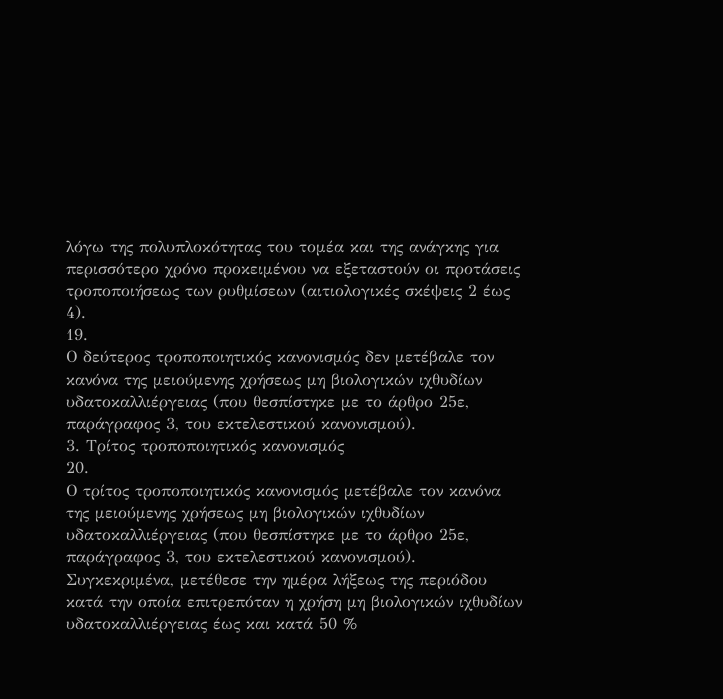λόγω της πολυπλοκότητας του τομέα και της ανάγκης για περισσότερο χρόνο προκειμένου να εξεταστούν οι προτάσεις τροποποιήσεως των ρυθμίσεων (αιτιολογικές σκέψεις 2 έως 4).
19.
Ο δεύτερος τροποποιητικός κανονισμός δεν μετέβαλε τον κανόνα της μειούμενης χρήσεως μη βιολογικών ιχθυδίων υδατοκαλλιέργειας (που θεσπίστηκε με το άρθρο 25ε, παράγραφος 3, του εκτελεστικού κανονισμού).
3. Τρίτος τροποποιητικός κανονισμός
20.
Ο τρίτος τροποποιητικός κανονισμός μετέβαλε τον κανόνα της μειούμενης χρήσεως μη βιολογικών ιχθυδίων υδατοκαλλιέργειας (που θεσπίστηκε με το άρθρο 25ε, παράγραφος 3, του εκτελεστικού κανονισμού). Συγκεκριμένα, μετέθεσε την ημέρα λήξεως της περιόδου κατά την οποία επιτρεπόταν η χρήση μη βιολογικών ιχθυδίων υδατοκαλλιέργειας έως και κατά 50 %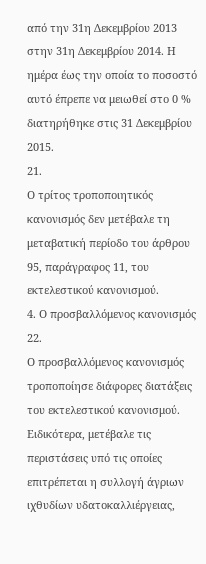από την 31η Δεκεμβρίου 2013 στην 31η Δεκεμβρίου 2014. Η ημέρα έως την οποία το ποσοστό αυτό έπρεπε να μειωθεί στο 0 % διατηρήθηκε στις 31 Δεκεμβρίου 2015.
21.
Ο τρίτος τροποποιητικός κανονισμός δεν μετέβαλε τη μεταβατική περίοδο του άρθρου 95, παράγραφος 11, του εκτελεστικού κανονισμού.
4. Ο προσβαλλόμενος κανονισμός
22.
Ο προσβαλλόμενος κανονισμός τροποποίησε διάφορες διατάξεις του εκτελεστικού κανονισμού. Ειδικότερα, μετέβαλε τις περιστάσεις υπό τις οποίες επιτρέπεται η συλλογή άγριων ιχθυδίων υδατοκαλλιέργειας,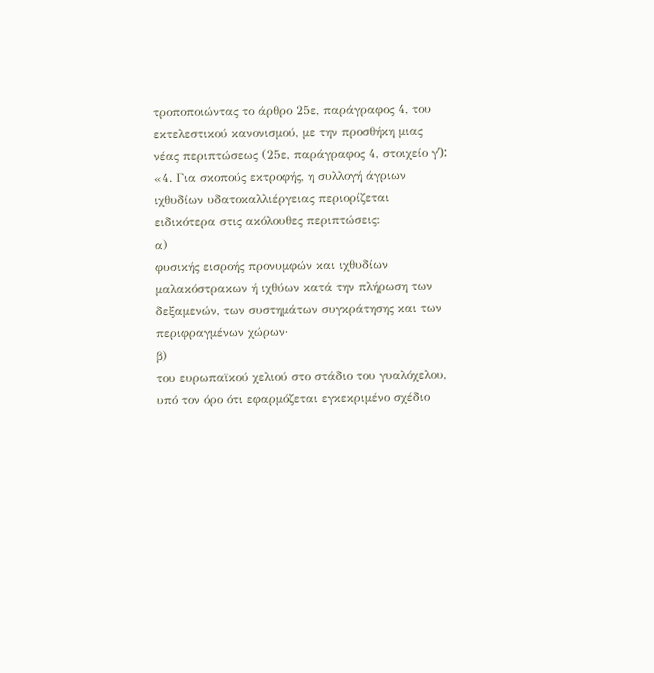τροποποιώντας το άρθρο 25ε, παράγραφος 4, του εκτελεστικού κανονισμού, με την προσθήκη μιας νέας περιπτώσεως (25ε, παράγραφος 4, στοιχείο γʹ):
«4. Για σκοπούς εκτροφής, η συλλογή άγριων ιχθυδίων υδατοκαλλιέργειας περιορίζεται ειδικότερα στις ακόλουθες περιπτώσεις:
α)
φυσικής εισροής προνυμφών και ιχθυδίων μαλακόστρακων ή ιχθύων κατά την πλήρωση των δεξαμενών, των συστημάτων συγκράτησης και των περιφραγμένων χώρων·
β)
του ευρωπαϊκού χελιού στο στάδιο του γυαλόχελου, υπό τον όρο ότι εφαρμόζεται εγκεκριμένο σχέδιο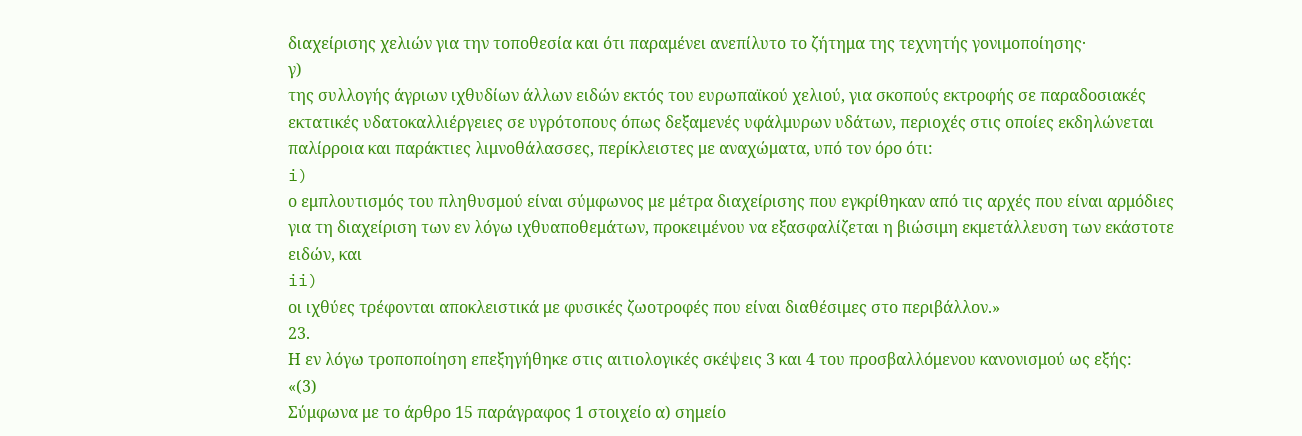διαχείρισης χελιών για την τοποθεσία και ότι παραμένει ανεπίλυτο το ζήτημα της τεχνητής γονιμοποίησης·
γ)
της συλλογής άγριων ιχθυδίων άλλων ειδών εκτός του ευρωπαϊκού χελιού, για σκοπούς εκτροφής σε παραδοσιακές εκτατικές υδατοκαλλιέργειες σε υγρότοπους όπως δεξαμενές υφάλμυρων υδάτων, περιοχές στις οποίες εκδηλώνεται παλίρροια και παράκτιες λιμνοθάλασσες, περίκλειστες με αναχώματα, υπό τον όρο ότι:
i)
ο εμπλουτισμός του πληθυσμού είναι σύμφωνος με μέτρα διαχείρισης που εγκρίθηκαν από τις αρχές που είναι αρμόδιες για τη διαχείριση των εν λόγω ιχθυαποθεμάτων, προκειμένου να εξασφαλίζεται η βιώσιμη εκμετάλλευση των εκάστοτε ειδών, και
ii)
οι ιχθύες τρέφονται αποκλειστικά με φυσικές ζωοτροφές που είναι διαθέσιμες στο περιβάλλον.»
23.
Η εν λόγω τροποποίηση επεξηγήθηκε στις αιτιολογικές σκέψεις 3 και 4 του προσβαλλόμενου κανονισμού ως εξής:
«(3)
Σύμφωνα με το άρθρο 15 παράγραφος 1 στοιχείο α) σημείο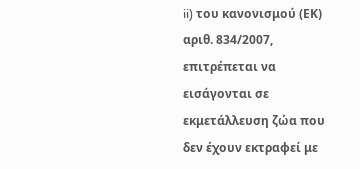ii) του κανονισμού (ΕΚ) αριθ. 834/2007, επιτρέπεται να εισάγονται σε εκμετάλλευση ζώα που δεν έχουν εκτραφεί με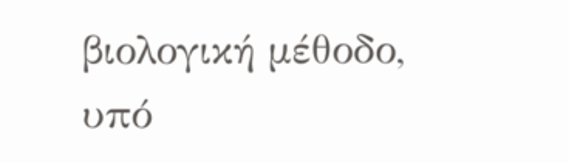βιολογική μέθοδο, υπό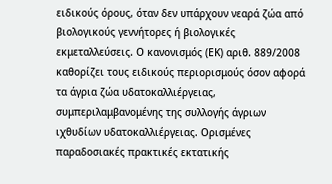ειδικούς όρους, όταν δεν υπάρχουν νεαρά ζώα από βιολογικούς γεννήτορες ή βιολογικές εκμεταλλεύσεις. Ο κανονισμός (ΕΚ) αριθ. 889/2008 καθορίζει τους ειδικούς περιορισμούς όσον αφορά τα άγρια ζώα υδατοκαλλιέργειας, συμπεριλαμβανομένης της συλλογής άγριων ιχθυδίων υδατοκαλλιέργειας. Ορισμένες παραδοσιακές πρακτικές εκτατικής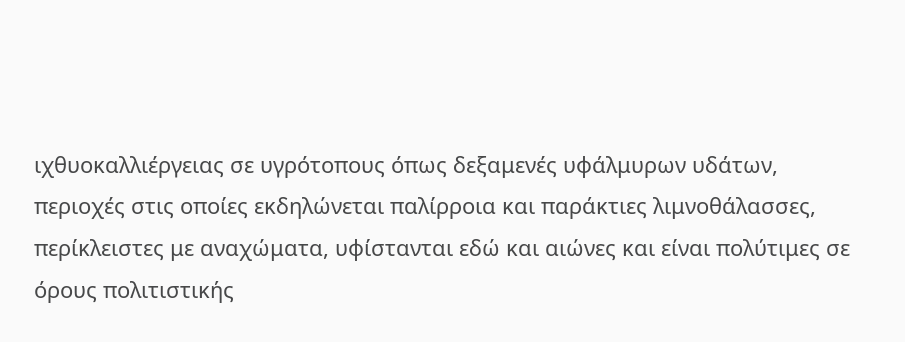ιχθυοκαλλιέργειας σε υγρότοπους όπως δεξαμενές υφάλμυρων υδάτων, περιοχές στις οποίες εκδηλώνεται παλίρροια και παράκτιες λιμνοθάλασσες, περίκλειστες με αναχώματα, υφίστανται εδώ και αιώνες και είναι πολύτιμες σε όρους πολιτιστικής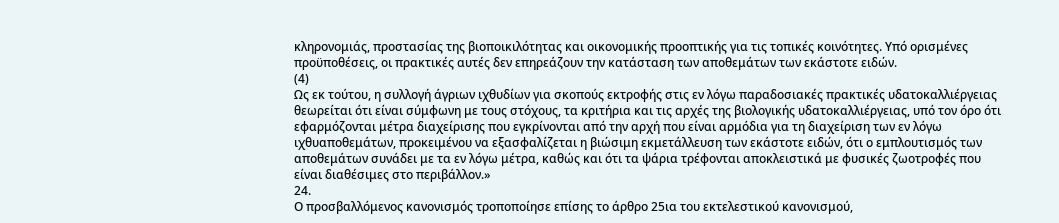κληρονομιάς, προστασίας της βιοποικιλότητας και οικονομικής προοπτικής για τις τοπικές κοινότητες. Υπό ορισμένες προϋποθέσεις, οι πρακτικές αυτές δεν επηρεάζουν την κατάσταση των αποθεμάτων των εκάστοτε ειδών.
(4)
Ως εκ τούτου, η συλλογή άγριων ιχθυδίων για σκοπούς εκτροφής στις εν λόγω παραδοσιακές πρακτικές υδατοκαλλιέργειας θεωρείται ότι είναι σύμφωνη με τους στόχους, τα κριτήρια και τις αρχές της βιολογικής υδατοκαλλιέργειας, υπό τον όρο ότι εφαρμόζονται μέτρα διαχείρισης που εγκρίνονται από την αρχή που είναι αρμόδια για τη διαχείριση των εν λόγω ιχθυαποθεμάτων, προκειμένου να εξασφαλίζεται η βιώσιμη εκμετάλλευση των εκάστοτε ειδών, ότι ο εμπλουτισμός των αποθεμάτων συνάδει με τα εν λόγω μέτρα, καθώς και ότι τα ψάρια τρέφονται αποκλειστικά με φυσικές ζωοτροφές που είναι διαθέσιμες στο περιβάλλον.»
24.
Ο προσβαλλόμενος κανονισμός τροποποίησε επίσης το άρθρο 25ια του εκτελεστικού κανονισμού,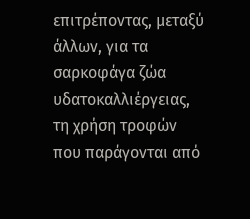επιτρέποντας, μεταξύ άλλων, για τα σαρκοφάγα ζώα υδατοκαλλιέργειας, τη χρήση τροφών που παράγονται από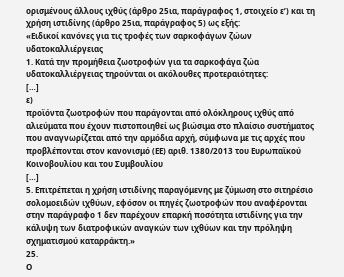ορισμένους άλλους ιχθύς (άρθρο 25ια, παράγραφος 1, στοιχείο εʹ) και τη χρήση ιστιδίνης (άρθρο 25ια, παράγραφος 5) ως εξής:
«Ειδικοί κανόνες για τις τροφές των σαρκοφάγων ζώων υδατοκαλλιέργειας
1. Κατά την προμήθεια ζωοτροφών για τα σαρκοφάγα ζώα υδατοκαλλιέργειας τηρούνται οι ακόλουθες προτεραιότητες:
[…]
ε)
προϊόντα ζωοτροφών που παράγονται από ολόκληρους ιχθύς από αλιεύματα που έχουν πιστοποιηθεί ως βιώσιμα στο πλαίσιο συστήματος που αναγνωρίζεται από την αρμόδια αρχή, σύμφωνα με τις αρχές που προβλέπονται στον κανονισμό (ΕΕ) αριθ. 1380/2013 του Ευρωπαϊκού Κοινοβουλίου και του Συμβουλίου
[…]
5. Επιτρέπεται η χρήση ιστιδίνης παραγόμενης με ζύμωση στο σιτηρέσιο σολομοειδών ιχθύων, εφόσον οι πηγές ζωοτροφών που αναφέρονται στην παράγραφο 1 δεν παρέχουν επαρκή ποσότητα ιστιδίνης για την κάλυψη των διατροφικών αναγκών των ιχθύων και την πρόληψη σχηματισμού καταρράκτη.»
25.
Ο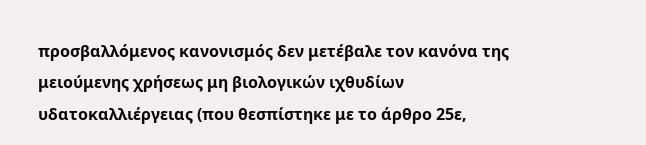προσβαλλόμενος κανονισμός δεν μετέβαλε τον κανόνα της μειούμενης χρήσεως μη βιολογικών ιχθυδίων υδατοκαλλιέργειας (που θεσπίστηκε με το άρθρο 25ε,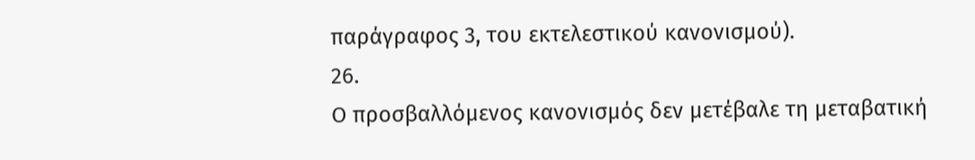παράγραφος 3, του εκτελεστικού κανονισμού).
26.
Ο προσβαλλόμενος κανονισμός δεν μετέβαλε τη μεταβατική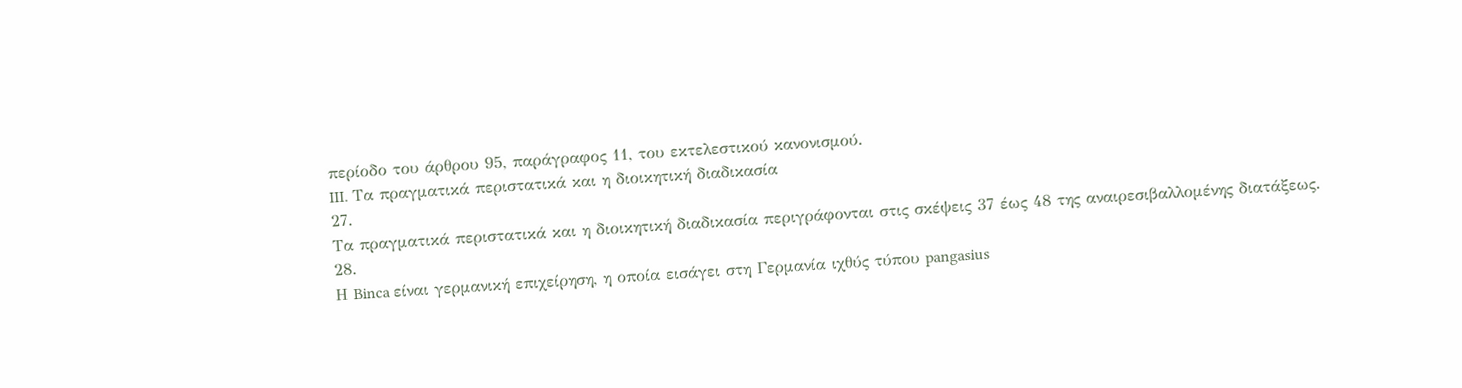περίοδο του άρθρου 95, παράγραφος 11, του εκτελεστικού κανονισμού.
III. Τα πραγματικά περιστατικά και η διοικητική διαδικασία
27.
Τα πραγματικά περιστατικά και η διοικητική διαδικασία περιγράφονται στις σκέψεις 37 έως 48 της αναιρεσιβαλλομένης διατάξεως.
28.
Η Binca είναι γερμανική επιχείρηση, η οποία εισάγει στη Γερμανία ιχθύς τύπου pangasius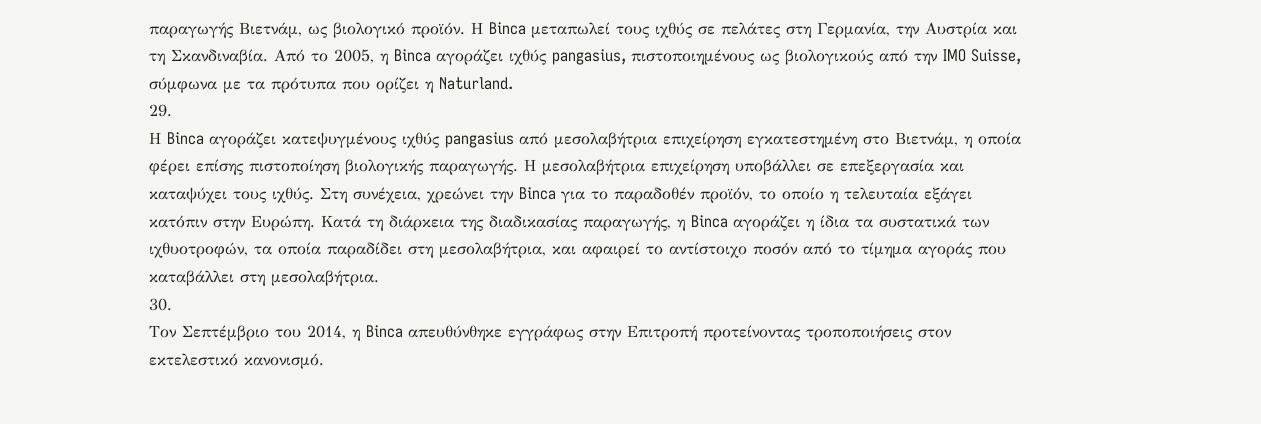παραγωγής Βιετνάμ, ως βιολογικό προϊόν. Η Binca μεταπωλεί τους ιχθύς σε πελάτες στη Γερμανία, την Αυστρία και τη Σκανδιναβία. Από το 2005, η Binca αγοράζει ιχθύς pangasius, πιστοποιημένους ως βιολογικούς από την IMO Suisse, σύμφωνα με τα πρότυπα που ορίζει η Naturland.
29.
Η Binca αγοράζει κατεψυγμένους ιχθύς pangasius από μεσολαβήτρια επιχείρηση εγκατεστημένη στο Βιετνάμ, η οποία φέρει επίσης πιστοποίηση βιολογικής παραγωγής. Η μεσολαβήτρια επιχείρηση υποβάλλει σε επεξεργασία και καταψύχει τους ιχθύς. Στη συνέχεια, χρεώνει την Binca για το παραδοθέν προϊόν, το οποίο η τελευταία εξάγει κατόπιν στην Ευρώπη. Κατά τη διάρκεια της διαδικασίας παραγωγής, η Binca αγοράζει η ίδια τα συστατικά των ιχθυοτροφών, τα οποία παραδίδει στη μεσολαβήτρια, και αφαιρεί το αντίστοιχο ποσόν από το τίμημα αγοράς που καταβάλλει στη μεσολαβήτρια.
30.
Τον Σεπτέμβριο του 2014, η Binca απευθύνθηκε εγγράφως στην Επιτροπή προτείνοντας τροποποιήσεις στον εκτελεστικό κανονισμό.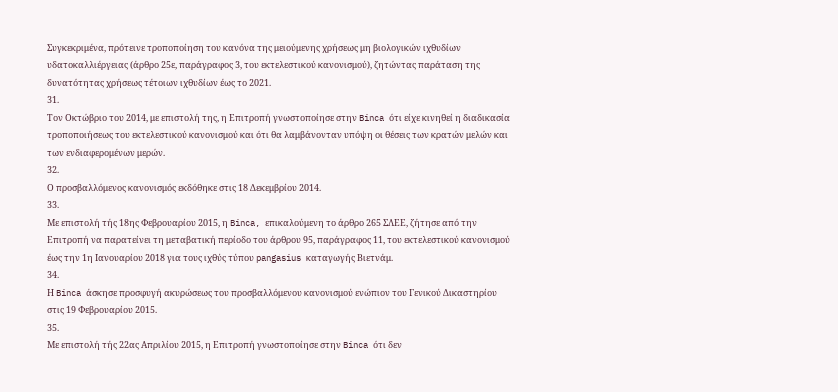Συγκεκριμένα, πρότεινε τροποποίηση του κανόνα της μειούμενης χρήσεως μη βιολογικών ιχθυδίων υδατοκαλλιέργειας (άρθρο 25ε, παράγραφος 3, του εκτελεστικού κανονισμού), ζητώντας παράταση της δυνατότητας χρήσεως τέτοιων ιχθυδίων έως το 2021.
31.
Τον Οκτώβριο του 2014, με επιστολή της, η Επιτροπή γνωστοποίησε στην Binca ότι είχε κινηθεί η διαδικασία τροποποιήσεως του εκτελεστικού κανονισμού και ότι θα λαμβάνονταν υπόψη οι θέσεις των κρατών μελών και των ενδιαφερομένων μερών.
32.
Ο προσβαλλόμενος κανονισμός εκδόθηκε στις 18 Δεκεμβρίου 2014.
33.
Με επιστολή τής 18ης Φεβρουαρίου 2015, η Binca, επικαλούμενη το άρθρο 265 ΣΛΕΕ, ζήτησε από την Επιτροπή να παρατείνει τη μεταβατική περίοδο του άρθρου 95, παράγραφος 11, του εκτελεστικού κανονισμού έως την 1η Ιανουαρίου 2018 για τους ιχθύς τύπου pangasius καταγωγής Βιετνάμ.
34.
Η Binca άσκησε προσφυγή ακυρώσεως του προσβαλλόμενου κανονισμού ενώπιον του Γενικού Δικαστηρίου στις 19 Φεβρουαρίου 2015.
35.
Με επιστολή τής 22ας Απριλίου 2015, η Επιτροπή γνωστοποίησε στην Binca ότι δεν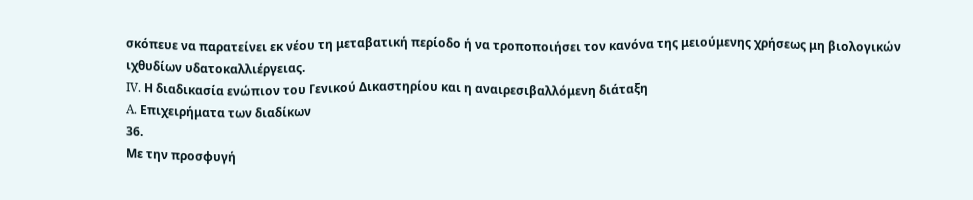σκόπευε να παρατείνει εκ νέου τη μεταβατική περίοδο ή να τροποποιήσει τον κανόνα της μειούμενης χρήσεως μη βιολογικών ιχθυδίων υδατοκαλλιέργειας.
IV. Η διαδικασία ενώπιον του Γενικού Δικαστηρίου και η αναιρεσιβαλλόμενη διάταξη
A. Επιχειρήματα των διαδίκων
36.
Με την προσφυγή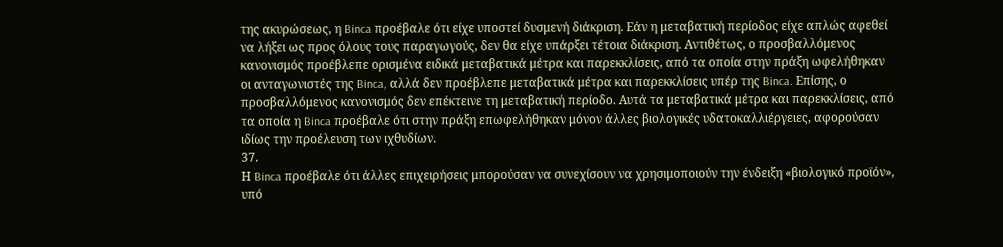της ακυρώσεως, η Binca προέβαλε ότι είχε υποστεί δυσμενή διάκριση. Εάν η μεταβατική περίοδος είχε απλώς αφεθεί να λήξει ως προς όλους τους παραγωγούς, δεν θα είχε υπάρξει τέτοια διάκριση. Αντιθέτως, ο προσβαλλόμενος κανονισμός προέβλεπε ορισμένα ειδικά μεταβατικά μέτρα και παρεκκλίσεις, από τα οποία στην πράξη ωφελήθηκαν οι ανταγωνιστές της Binca, αλλά δεν προέβλεπε μεταβατικά μέτρα και παρεκκλίσεις υπέρ της Binca. Επίσης, ο προσβαλλόμενος κανονισμός δεν επέκτεινε τη μεταβατική περίοδο. Αυτά τα μεταβατικά μέτρα και παρεκκλίσεις, από τα οποία η Binca προέβαλε ότι στην πράξη επωφελήθηκαν μόνον άλλες βιολογικές υδατοκαλλιέργειες, αφορούσαν ιδίως την προέλευση των ιχθυδίων.
37.
Η Binca προέβαλε ότι άλλες επιχειρήσεις μπορούσαν να συνεχίσουν να χρησιμοποιούν την ένδειξη «βιολογικό προϊόν», υπό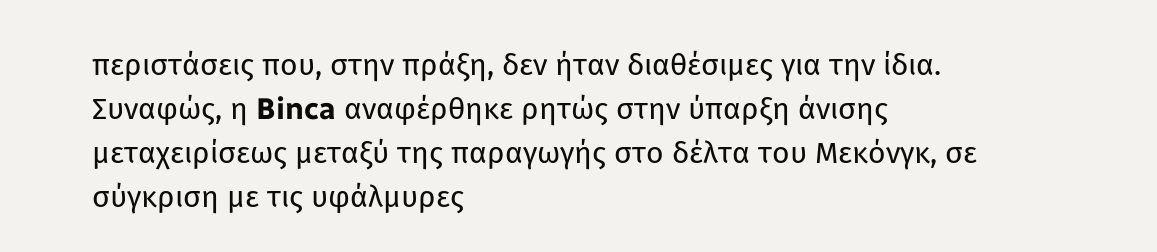περιστάσεις που, στην πράξη, δεν ήταν διαθέσιμες για την ίδια. Συναφώς, η Binca αναφέρθηκε ρητώς στην ύπαρξη άνισης μεταχειρίσεως μεταξύ της παραγωγής στο δέλτα του Μεκόνγκ, σε σύγκριση με τις υφάλμυρες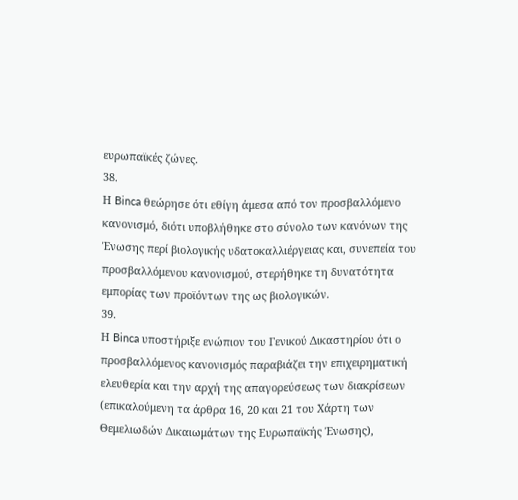ευρωπαϊκές ζώνες.
38.
Η Binca θεώρησε ότι εθίγη άμεσα από τον προσβαλλόμενο κανονισμό, διότι υποβλήθηκε στο σύνολο των κανόνων της Ένωσης περί βιολογικής υδατοκαλλιέργειας και, συνεπεία του προσβαλλόμενου κανονισμού, στερήθηκε τη δυνατότητα εμπορίας των προϊόντων της ως βιολογικών.
39.
Η Binca υποστήριξε ενώπιον του Γενικού Δικαστηρίου ότι ο προσβαλλόμενος κανονισμός παραβιάζει την επιχειρηματική ελευθερία και την αρχή της απαγορεύσεως των διακρίσεων (επικαλούμενη τα άρθρα 16, 20 και 21 του Χάρτη των Θεμελιωδών Δικαιωμάτων της Ευρωπαϊκής Ένωσης),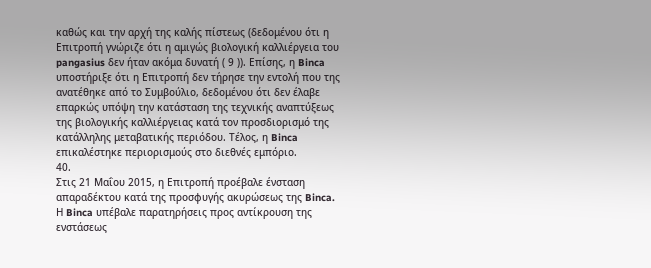καθώς και την αρχή της καλής πίστεως (δεδομένου ότι η Επιτροπή γνώριζε ότι η αμιγώς βιολογική καλλιέργεια του pangasius δεν ήταν ακόμα δυνατή ( 9 )). Επίσης, η Binca υποστήριξε ότι η Επιτροπή δεν τήρησε την εντολή που της ανατέθηκε από το Συμβούλιο, δεδομένου ότι δεν έλαβε επαρκώς υπόψη την κατάσταση της τεχνικής αναπτύξεως της βιολογικής καλλιέργειας κατά τον προσδιορισμό της κατάλληλης μεταβατικής περιόδου. Τέλος, η Binca επικαλέστηκε περιορισμούς στο διεθνές εμπόριο.
40.
Στις 21 Μαΐου 2015, η Επιτροπή προέβαλε ένσταση απαραδέκτου κατά της προσφυγής ακυρώσεως της Binca. Η Binca υπέβαλε παρατηρήσεις προς αντίκρουση της ενστάσεως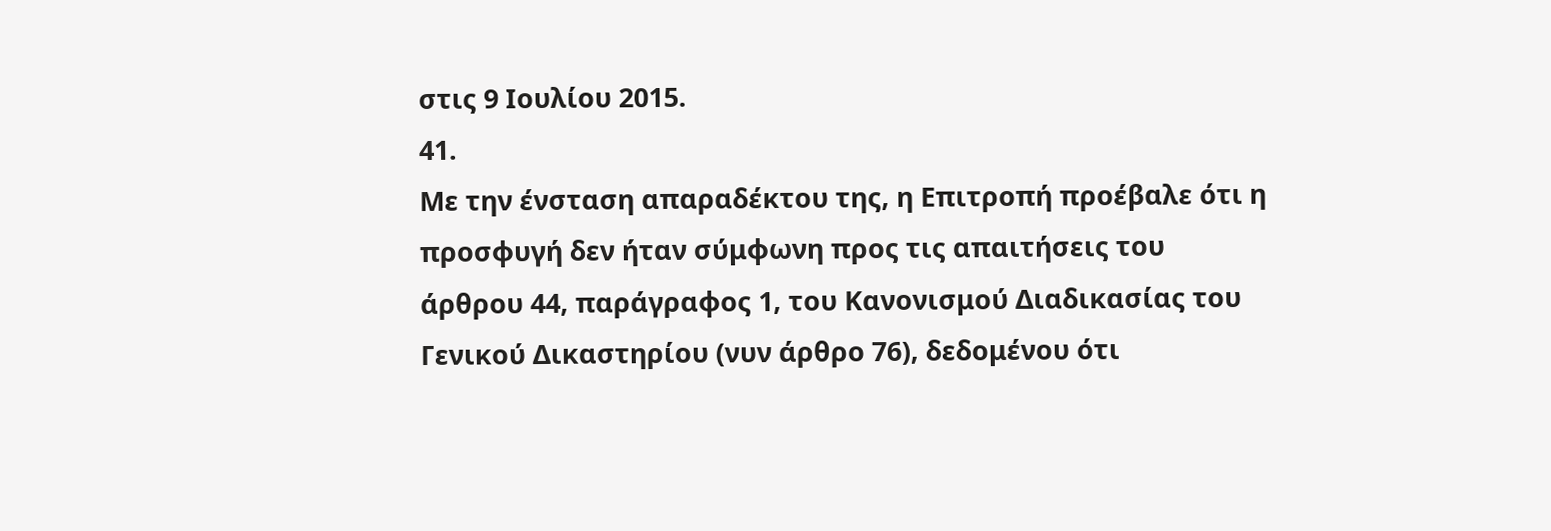στις 9 Ιουλίου 2015.
41.
Με την ένσταση απαραδέκτου της, η Επιτροπή προέβαλε ότι η προσφυγή δεν ήταν σύμφωνη προς τις απαιτήσεις του άρθρου 44, παράγραφος 1, του Κανονισμού Διαδικασίας του Γενικού Δικαστηρίου (νυν άρθρο 76), δεδομένου ότι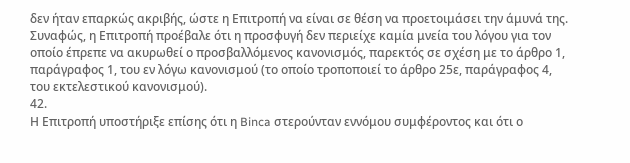δεν ήταν επαρκώς ακριβής, ώστε η Επιτροπή να είναι σε θέση να προετοιμάσει την άμυνά της. Συναφώς, η Επιτροπή προέβαλε ότι η προσφυγή δεν περιείχε καμία μνεία του λόγου για τον οποίο έπρεπε να ακυρωθεί ο προσβαλλόμενος κανονισμός, παρεκτός σε σχέση με το άρθρο 1, παράγραφος 1, του εν λόγω κανονισμού (το οποίο τροποποιεί το άρθρο 25ε, παράγραφος 4, του εκτελεστικού κανονισμού).
42.
Η Επιτροπή υποστήριξε επίσης ότι η Binca στερούνταν εννόμου συμφέροντος και ότι ο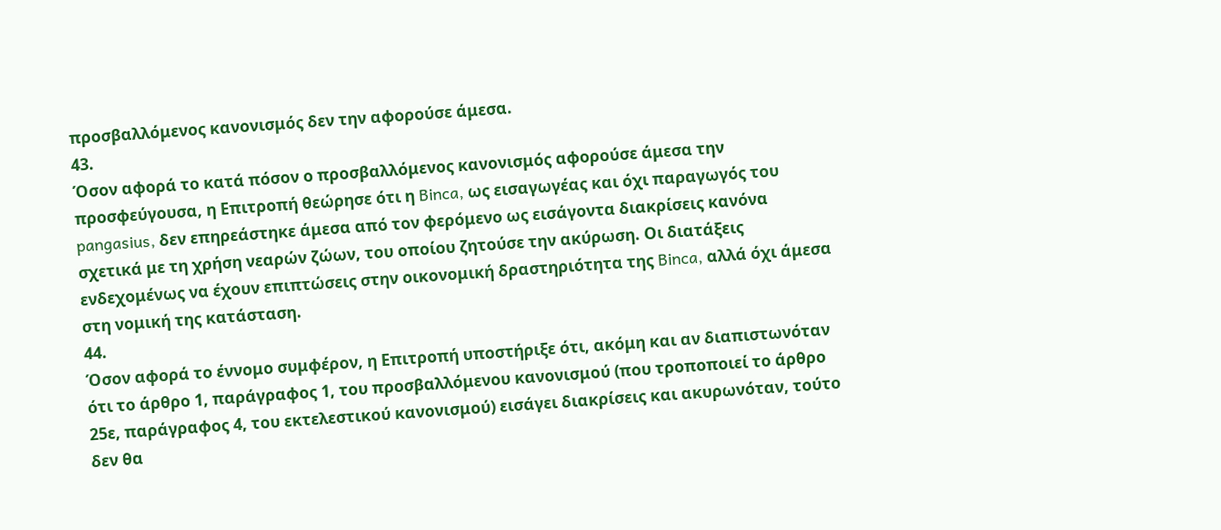προσβαλλόμενος κανονισμός δεν την αφορούσε άμεσα.
43.
Όσον αφορά το κατά πόσον ο προσβαλλόμενος κανονισμός αφορούσε άμεσα την προσφεύγουσα, η Επιτροπή θεώρησε ότι η Binca, ως εισαγωγέας και όχι παραγωγός του pangasius, δεν επηρεάστηκε άμεσα από τον φερόμενο ως εισάγοντα διακρίσεις κανόνα σχετικά με τη χρήση νεαρών ζώων, του οποίου ζητούσε την ακύρωση. Οι διατάξεις ενδεχομένως να έχουν επιπτώσεις στην οικονομική δραστηριότητα της Binca, αλλά όχι άμεσα στη νομική της κατάσταση.
44.
Όσον αφορά το έννομο συμφέρον, η Επιτροπή υποστήριξε ότι, ακόμη και αν διαπιστωνόταν ότι το άρθρο 1, παράγραφος 1, του προσβαλλόμενου κανονισμού (που τροποποιεί το άρθρο 25ε, παράγραφος 4, του εκτελεστικού κανονισμού) εισάγει διακρίσεις και ακυρωνόταν, τούτο δεν θα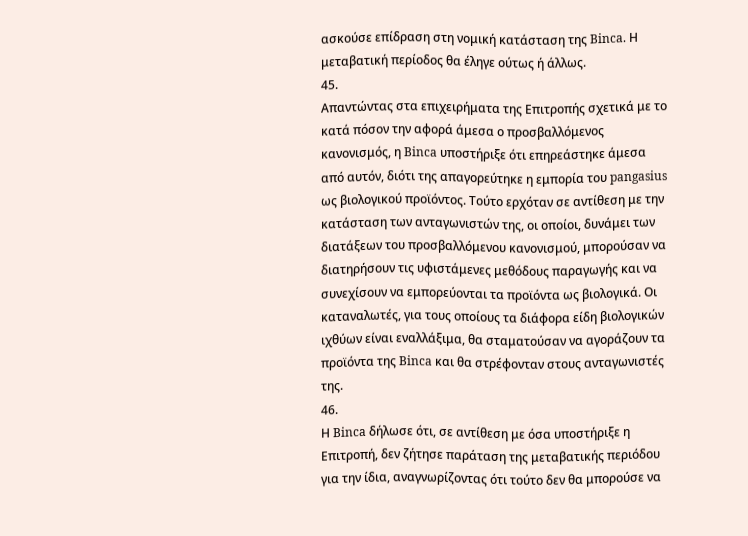ασκούσε επίδραση στη νομική κατάσταση της Binca. Η μεταβατική περίοδος θα έληγε ούτως ή άλλως.
45.
Απαντώντας στα επιχειρήματα της Επιτροπής σχετικά με το κατά πόσον την αφορά άμεσα ο προσβαλλόμενος κανονισμός, η Binca υποστήριξε ότι επηρεάστηκε άμεσα από αυτόν, διότι της απαγορεύτηκε η εμπορία του pangasius ως βιολογικού προϊόντος. Τούτο ερχόταν σε αντίθεση με την κατάσταση των ανταγωνιστών της, οι οποίοι, δυνάμει των διατάξεων του προσβαλλόμενου κανονισμού, μπορούσαν να διατηρήσουν τις υφιστάμενες μεθόδους παραγωγής και να συνεχίσουν να εμπορεύονται τα προϊόντα ως βιολογικά. Οι καταναλωτές, για τους οποίους τα διάφορα είδη βιολογικών ιχθύων είναι εναλλάξιμα, θα σταματούσαν να αγοράζουν τα προϊόντα της Binca και θα στρέφονταν στους ανταγωνιστές της.
46.
Η Binca δήλωσε ότι, σε αντίθεση με όσα υποστήριξε η Επιτροπή, δεν ζήτησε παράταση της μεταβατικής περιόδου για την ίδια, αναγνωρίζοντας ότι τούτο δεν θα μπορούσε να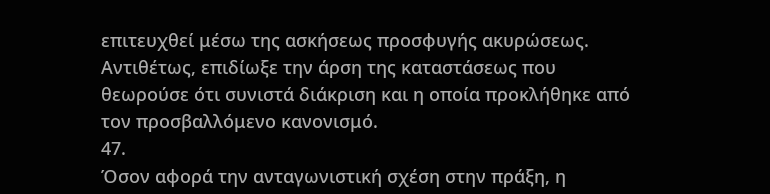επιτευχθεί μέσω της ασκήσεως προσφυγής ακυρώσεως. Αντιθέτως, επιδίωξε την άρση της καταστάσεως που θεωρούσε ότι συνιστά διάκριση και η οποία προκλήθηκε από τον προσβαλλόμενο κανονισμό.
47.
Όσον αφορά την ανταγωνιστική σχέση στην πράξη, η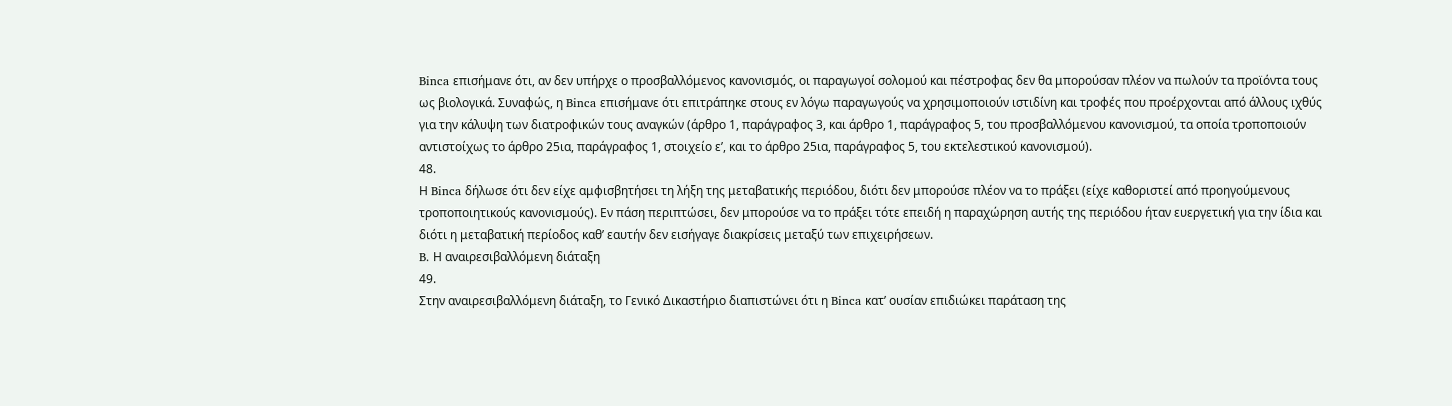Binca επισήμανε ότι, αν δεν υπήρχε ο προσβαλλόμενος κανονισμός, οι παραγωγοί σολομού και πέστροφας δεν θα μπορούσαν πλέον να πωλούν τα προϊόντα τους ως βιολογικά. Συναφώς, η Binca επισήμανε ότι επιτράπηκε στους εν λόγω παραγωγούς να χρησιμοποιούν ιστιδίνη και τροφές που προέρχονται από άλλους ιχθύς για την κάλυψη των διατροφικών τους αναγκών (άρθρο 1, παράγραφος 3, και άρθρο 1, παράγραφος 5, του προσβαλλόμενου κανονισμού, τα οποία τροποποιούν αντιστοίχως το άρθρο 25ια, παράγραφος 1, στοιχείο εʹ, και το άρθρο 25ια, παράγραφος 5, του εκτελεστικού κανονισμού).
48.
Η Binca δήλωσε ότι δεν είχε αμφισβητήσει τη λήξη της μεταβατικής περιόδου, διότι δεν μπορούσε πλέον να το πράξει (είχε καθοριστεί από προηγούμενους τροποποιητικούς κανονισμούς). Εν πάση περιπτώσει, δεν μπορούσε να το πράξει τότε επειδή η παραχώρηση αυτής της περιόδου ήταν ευεργετική για την ίδια και διότι η μεταβατική περίοδος καθ’ εαυτήν δεν εισήγαγε διακρίσεις μεταξύ των επιχειρήσεων.
B. Η αναιρεσιβαλλόμενη διάταξη
49.
Στην αναιρεσιβαλλόμενη διάταξη, το Γενικό Δικαστήριο διαπιστώνει ότι η Binca κατ’ ουσίαν επιδιώκει παράταση της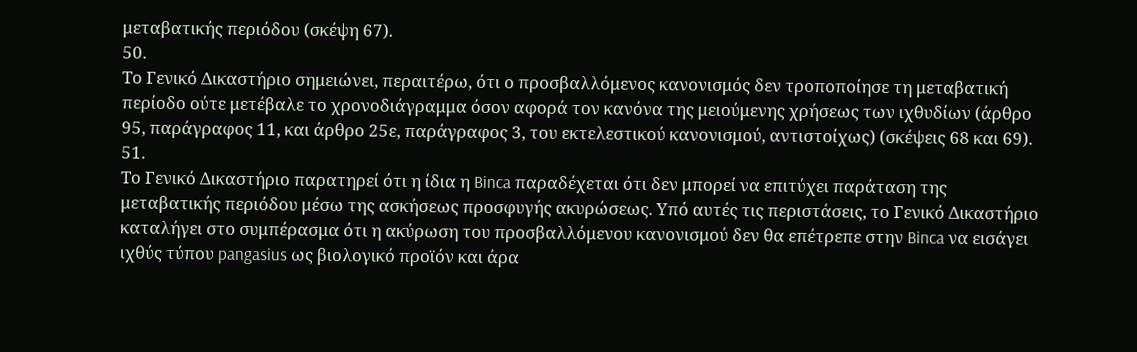μεταβατικής περιόδου (σκέψη 67).
50.
Το Γενικό Δικαστήριο σημειώνει, περαιτέρω, ότι ο προσβαλλόμενος κανονισμός δεν τροποποίησε τη μεταβατική περίοδο ούτε μετέβαλε το χρονοδιάγραμμα όσον αφορά τον κανόνα της μειούμενης χρήσεως των ιχθυδίων (άρθρο 95, παράγραφος 11, και άρθρο 25ε, παράγραφος 3, του εκτελεστικού κανονισμού, αντιστοίχως) (σκέψεις 68 και 69).
51.
Το Γενικό Δικαστήριο παρατηρεί ότι η ίδια η Binca παραδέχεται ότι δεν μπορεί να επιτύχει παράταση της μεταβατικής περιόδου μέσω της ασκήσεως προσφυγής ακυρώσεως. Υπό αυτές τις περιστάσεις, το Γενικό Δικαστήριο καταλήγει στο συμπέρασμα ότι η ακύρωση του προσβαλλόμενου κανονισμού δεν θα επέτρεπε στην Binca να εισάγει ιχθύς τύπου pangasius ως βιολογικό προϊόν και άρα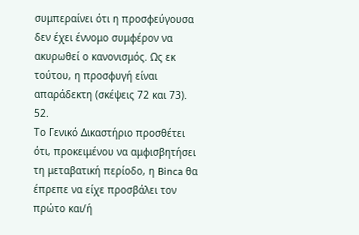συμπεραίνει ότι η προσφεύγουσα δεν έχει έννομο συμφέρον να ακυρωθεί ο κανονισμός. Ως εκ τούτου, η προσφυγή είναι απαράδεκτη (σκέψεις 72 και 73).
52.
Το Γενικό Δικαστήριο προσθέτει ότι, προκειμένου να αμφισβητήσει τη μεταβατική περίοδο, η Binca θα έπρεπε να είχε προσβάλει τον πρώτο και/ή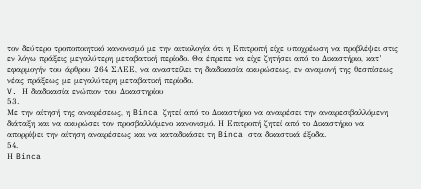τον δεύτερο τροποποιητικό κανονισμό με την αιτιολογία ότι η Επιτροπή είχε υποχρέωση να προβλέψει στις εν λόγω πράξεις μεγαλύτερη μεταβατική περίοδο. Θα έπρεπε να είχε ζητήσει από το Δικαστήριο, κατ’ εφαρμογήν του άρθρου 264 ΣΛΕΕ, να αναστείλει τη διαδικασία ακυρώσεως, εν αναμονή της θεσπίσεως νέας πράξεως με μεγαλύτερη μεταβατική περίοδο.
V. Η διαδικασία ενώπιον του Δικαστηρίου
53.
Με την αίτησή της αναιρέσεως, η Binca ζητεί από το Δικαστήριο να αναιρέσει την αναιρεσιβαλλόμενη διάταξη και να ακυρώσει τον προσβαλλόμενο κανονισμό. Η Επιτροπή ζητεί από το Δικαστήριο να απορρίψει την αίτηση αναιρέσεως και να καταδικάσει τη Binca στα δικαστικά έξοδα.
54.
Η Binca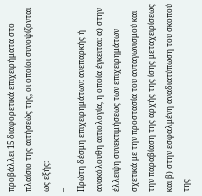προβάλλει 15 διαφορετικά επιχειρήματα στο πλαίσιο της αιτήσεώς της, οι οποίοι συνοψίζονται ως εξής:
–
Πρώτη δέσμη επιχειρημάτων: ανεπαρκής ή ανακόλουθη αιτιολογία, η οποία έγκειται: α) στην έλλειψη συνεκτιμήσεως των επιχειρημάτων σχετικά με την προστασία του ανταγωνισμού και την παραβίαση της αρχής της ίσης μεταχειρίσεως και β) στην εσφαλμένη αναδιατύπωση του σκοπού της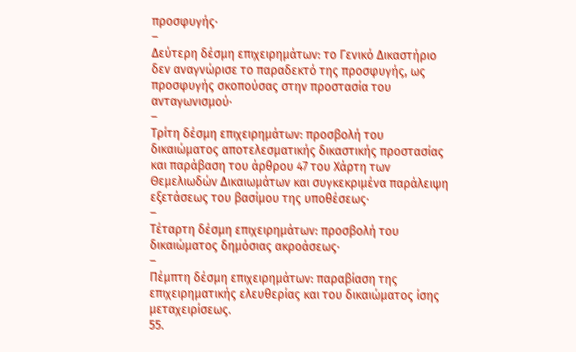προσφυγής·
–
Δεύτερη δέσμη επιχειρημάτων: το Γενικό Δικαστήριο δεν αναγνώρισε το παραδεκτό της προσφυγής, ως προσφυγής σκοπούσας στην προστασία του ανταγωνισμού·
–
Τρίτη δέσμη επιχειρημάτων: προσβολή του δικαιώματος αποτελεσματικής δικαστικής προστασίας και παράβαση του άρθρου 47 του Χάρτη των Θεμελιωδών Δικαιωμάτων και συγκεκριμένα παράλειψη εξετάσεως του βασίμου της υποθέσεως·
–
Τέταρτη δέσμη επιχειρημάτων: προσβολή του δικαιώματος δημόσιας ακροάσεως·
–
Πέμπτη δέσμη επιχειρημάτων: παραβίαση της επιχειρηματικής ελευθερίας και του δικαιώματος ίσης μεταχειρίσεως.
55.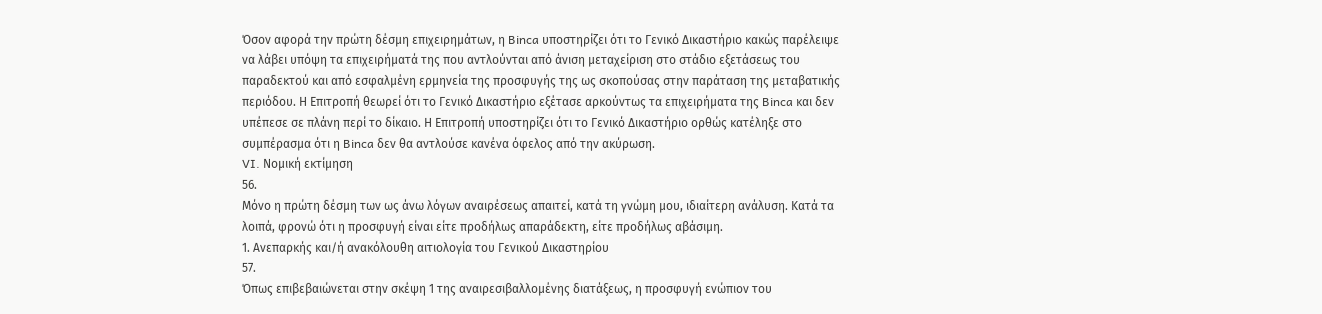Όσον αφορά την πρώτη δέσμη επιχειρημάτων, η Binca υποστηρίζει ότι το Γενικό Δικαστήριο κακώς παρέλειψε να λάβει υπόψη τα επιχειρήματά της που αντλούνται από άνιση μεταχείριση στο στάδιο εξετάσεως του παραδεκτού και από εσφαλμένη ερμηνεία της προσφυγής της ως σκοπούσας στην παράταση της μεταβατικής περιόδου. Η Επιτροπή θεωρεί ότι το Γενικό Δικαστήριο εξέτασε αρκούντως τα επιχειρήματα της Binca και δεν υπέπεσε σε πλάνη περί το δίκαιο. Η Επιτροπή υποστηρίζει ότι το Γενικό Δικαστήριο ορθώς κατέληξε στο συμπέρασμα ότι η Binca δεν θα αντλούσε κανένα όφελος από την ακύρωση.
VI. Νομική εκτίμηση
56.
Μόνο η πρώτη δέσμη των ως άνω λόγων αναιρέσεως απαιτεί, κατά τη γνώμη μου, ιδιαίτερη ανάλυση. Κατά τα λοιπά, φρονώ ότι η προσφυγή είναι είτε προδήλως απαράδεκτη, είτε προδήλως αβάσιμη.
1. Ανεπαρκής και/ή ανακόλουθη αιτιολογία του Γενικού Δικαστηρίου
57.
Όπως επιβεβαιώνεται στην σκέψη 1 της αναιρεσιβαλλομένης διατάξεως, η προσφυγή ενώπιον του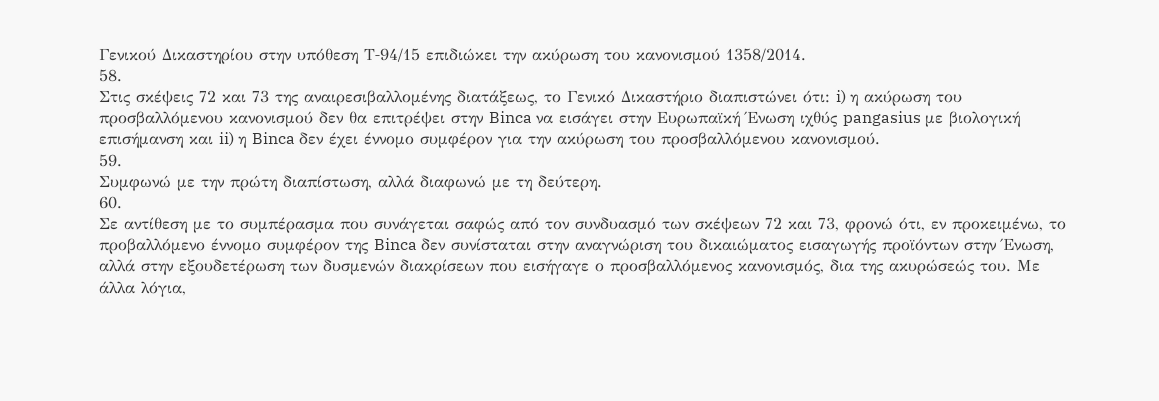Γενικού Δικαστηρίου στην υπόθεση Τ‑94/15 επιδιώκει την ακύρωση του κανονισμού 1358/2014.
58.
Στις σκέψεις 72 και 73 της αναιρεσιβαλλομένης διατάξεως, το Γενικό Δικαστήριο διαπιστώνει ότι: i) η ακύρωση του προσβαλλόμενου κανονισμού δεν θα επιτρέψει στην Binca να εισάγει στην Ευρωπαϊκή Ένωση ιχθύς pangasius με βιολογική επισήμανση και ii) η Binca δεν έχει έννομο συμφέρον για την ακύρωση του προσβαλλόμενου κανονισμού.
59.
Συμφωνώ με την πρώτη διαπίστωση, αλλά διαφωνώ με τη δεύτερη.
60.
Σε αντίθεση με το συμπέρασμα που συνάγεται σαφώς από τον συνδυασμό των σκέψεων 72 και 73, φρονώ ότι, εν προκειμένω, το προβαλλόμενο έννομο συμφέρον της Binca δεν συνίσταται στην αναγνώριση του δικαιώματος εισαγωγής προϊόντων στην Ένωση, αλλά στην εξουδετέρωση των δυσμενών διακρίσεων που εισήγαγε ο προσβαλλόμενος κανονισμός, δια της ακυρώσεώς του. Με άλλα λόγια,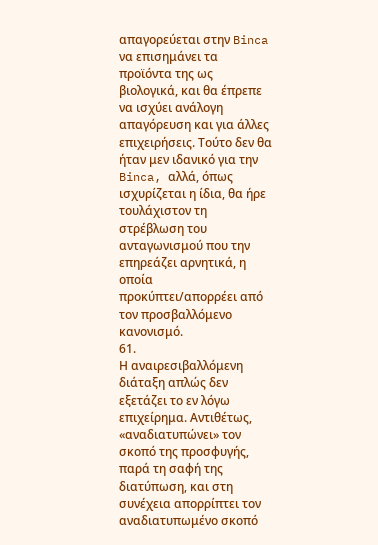απαγορεύεται στην Binca να επισημάνει τα προϊόντα της ως βιολογικά, και θα έπρεπε να ισχύει ανάλογη απαγόρευση και για άλλες επιχειρήσεις. Τούτο δεν θα ήταν μεν ιδανικό για την Binca, αλλά, όπως ισχυρίζεται η ίδια, θα ήρε τουλάχιστον τη στρέβλωση του ανταγωνισμού που την επηρεάζει αρνητικά, η οποία προκύπτει/απορρέει από τον προσβαλλόμενο κανονισμό.
61.
Η αναιρεσιβαλλόμενη διάταξη απλώς δεν εξετάζει το εν λόγω επιχείρημα. Αντιθέτως, «αναδιατυπώνει» τον σκοπό της προσφυγής, παρά τη σαφή της διατύπωση, και στη συνέχεια απορρίπτει τον αναδιατυπωμένο σκοπό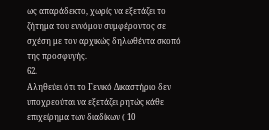ως απαράδεκτο, χωρίς να εξετάζει το ζήτημα του εννόμου συμφέροντος σε σχέση με τον αρχικώς δηλωθέντα σκοπό της προσφυγής.
62.
Αληθεύει ότι το Γενικό Δικαστήριο δεν υποχρεούται να εξετάζει ρητώς κάθε επιχείρημα των διαδίκων ( 10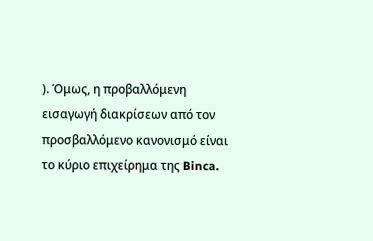). Όμως, η προβαλλόμενη εισαγωγή διακρίσεων από τον προσβαλλόμενο κανονισμό είναι το κύριο επιχείρημα της Binca.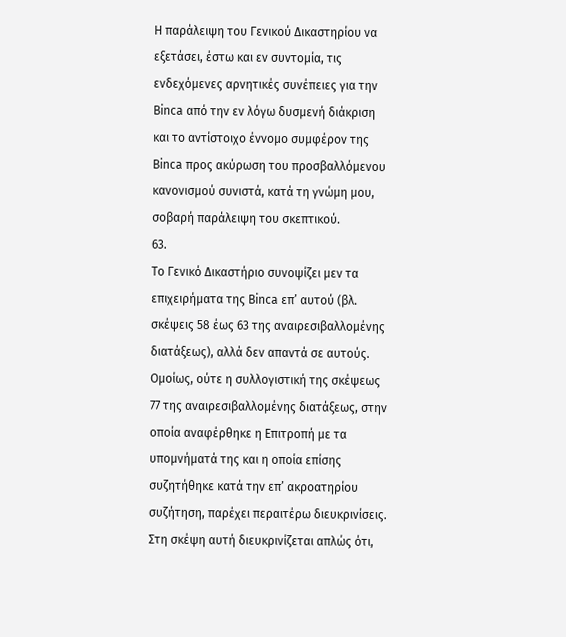Η παράλειψη του Γενικού Δικαστηρίου να εξετάσει, έστω και εν συντομία, τις ενδεχόμενες αρνητικές συνέπειες για την Binca από την εν λόγω δυσμενή διάκριση και το αντίστοιχο έννομο συμφέρον της Binca προς ακύρωση του προσβαλλόμενου κανονισμού συνιστά, κατά τη γνώμη μου, σοβαρή παράλειψη του σκεπτικού.
63.
Το Γενικό Δικαστήριο συνοψίζει μεν τα επιχειρήματα της Binca επ’ αυτού (βλ. σκέψεις 58 έως 63 της αναιρεσιβαλλομένης διατάξεως), αλλά δεν απαντά σε αυτούς. Ομοίως, ούτε η συλλογιστική της σκέψεως 77 της αναιρεσιβαλλομένης διατάξεως, στην οποία αναφέρθηκε η Επιτροπή με τα υπομνήματά της και η οποία επίσης συζητήθηκε κατά την επ’ ακροατηρίου συζήτηση, παρέχει περαιτέρω διευκρινίσεις. Στη σκέψη αυτή διευκρινίζεται απλώς ότι,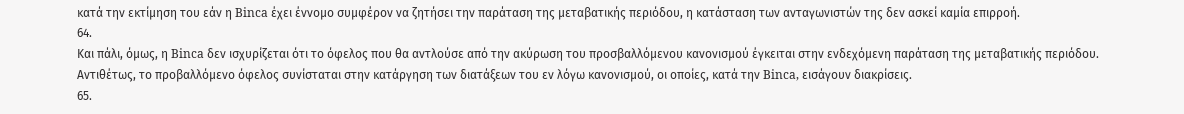κατά την εκτίμηση του εάν η Binca έχει έννομο συμφέρον να ζητήσει την παράταση της μεταβατικής περιόδου, η κατάσταση των ανταγωνιστών της δεν ασκεί καμία επιρροή.
64.
Και πάλι, όμως, η Binca δεν ισχυρίζεται ότι το όφελος που θα αντλούσε από την ακύρωση του προσβαλλόμενου κανονισμού έγκειται στην ενδεχόμενη παράταση της μεταβατικής περιόδου. Αντιθέτως, το προβαλλόμενο όφελος συνίσταται στην κατάργηση των διατάξεων του εν λόγω κανονισμού, οι οποίες, κατά την Binca, εισάγουν διακρίσεις.
65.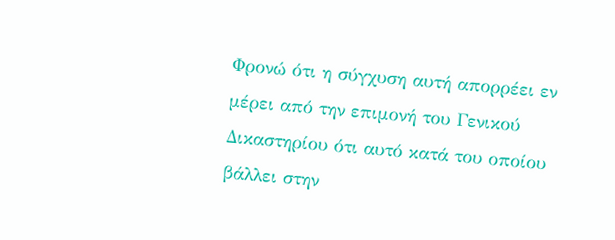Φρονώ ότι η σύγχυση αυτή απορρέει εν μέρει από την επιμονή του Γενικού Δικαστηρίου ότι αυτό κατά του οποίου βάλλει στην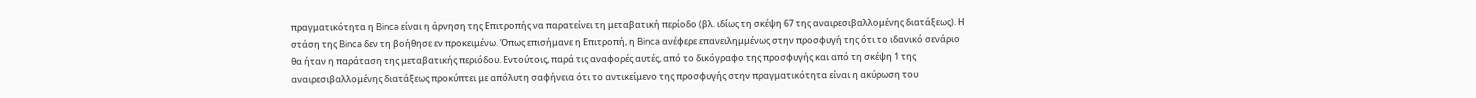πραγματικότητα η Binca είναι η άρνηση της Επιτροπής να παρατείνει τη μεταβατική περίοδο (βλ. ιδίως τη σκέψη 67 της αναιρεσιβαλλομένης διατάξεως). Η στάση της Binca δεν τη βοήθησε εν προκειμένω. Όπως επισήμανε η Επιτροπή, η Binca ανέφερε επανειλημμένως στην προσφυγή της ότι το ιδανικό σενάριο θα ήταν η παράταση της μεταβατικής περιόδου. Εντούτοις, παρά τις αναφορές αυτές, από το δικόγραφο της προσφυγής και από τη σκέψη 1 της αναιρεσιβαλλομένης διατάξεως προκύπτει με απόλυτη σαφήνεια ότι το αντικείμενο της προσφυγής στην πραγματικότητα είναι η ακύρωση του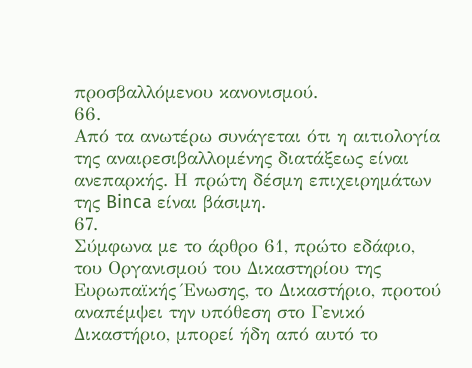προσβαλλόμενου κανονισμού.
66.
Από τα ανωτέρω συνάγεται ότι η αιτιολογία της αναιρεσιβαλλομένης διατάξεως είναι ανεπαρκής. Η πρώτη δέσμη επιχειρημάτων της Binca είναι βάσιμη.
67.
Σύμφωνα με το άρθρο 61, πρώτο εδάφιο, του Οργανισμού του Δικαστηρίου της Ευρωπαϊκής Ένωσης, το Δικαστήριο, προτού αναπέμψει την υπόθεση στο Γενικό Δικαστήριο, μπορεί ήδη από αυτό το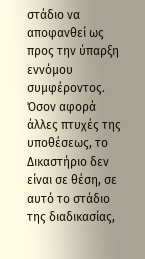στάδιο να αποφανθεί ως προς την ύπαρξη εννόμου συμφέροντος. Όσον αφορά άλλες πτυχές της υποθέσεως, το Δικαστήριο δεν είναι σε θέση, σε αυτό το στάδιο της διαδικασίας,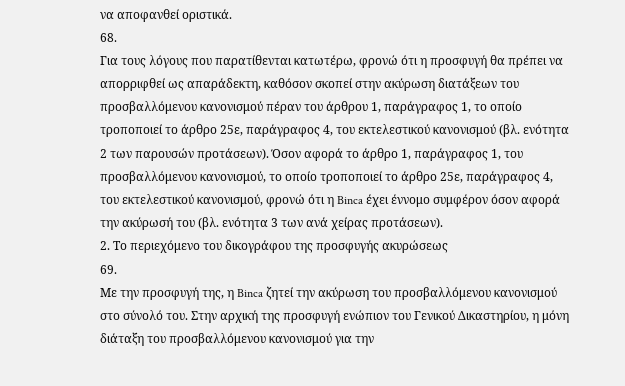να αποφανθεί οριστικά.
68.
Για τους λόγους που παρατίθενται κατωτέρω, φρονώ ότι η προσφυγή θα πρέπει να απορριφθεί ως απαράδεκτη, καθόσον σκοπεί στην ακύρωση διατάξεων του προσβαλλόμενου κανονισμού πέραν του άρθρου 1, παράγραφος 1, το οποίο τροποποιεί το άρθρο 25ε, παράγραφος 4, του εκτελεστικού κανονισμού (βλ. ενότητα 2 των παρουσών προτάσεων). Όσον αφορά το άρθρο 1, παράγραφος 1, του προσβαλλόμενου κανονισμού, το οποίο τροποποιεί το άρθρο 25ε, παράγραφος 4, του εκτελεστικού κανονισμού, φρονώ ότι η Binca έχει έννομο συμφέρον όσον αφορά την ακύρωσή του (βλ. ενότητα 3 των ανά χείρας προτάσεων).
2. Το περιεχόμενο του δικογράφου της προσφυγής ακυρώσεως
69.
Με την προσφυγή της, η Binca ζητεί την ακύρωση του προσβαλλόμενου κανονισμού στο σύνολό του. Στην αρχική της προσφυγή ενώπιον του Γενικού Δικαστηρίου, η μόνη διάταξη του προσβαλλόμενου κανονισμού για την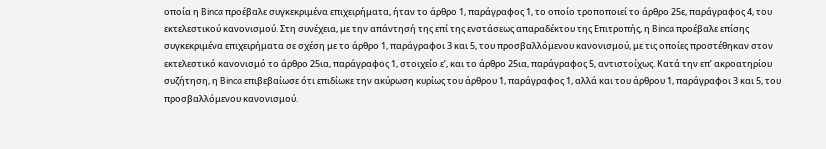οποία η Binca προέβαλε συγκεκριμένα επιχειρήματα, ήταν το άρθρο 1, παράγραφος 1, το οποίο τροποποιεί το άρθρο 25ε, παράγραφος 4, του εκτελεστικού κανονισμού. Στη συνέχεια, με την απάντησή της επί της ενστάσεως απαραδέκτου της Επιτροπής, η Binca προέβαλε επίσης συγκεκριμένα επιχειρήματα σε σχέση με το άρθρο 1, παράγραφοι 3 και 5, του προσβαλλόμενου κανονισμού, με τις οποίες προστέθηκαν στον εκτελεστικό κανονισμό το άρθρο 25ια, παράγραφος 1, στοιχείο εʹ, και το άρθρο 25ια, παράγραφος 5, αντιστοίχως. Κατά την επ’ ακροατηρίου συζήτηση, η Binca επιβεβαίωσε ότι επιδίωκε την ακύρωση κυρίως του άρθρου 1, παράγραφος 1, αλλά και του άρθρου 1, παράγραφοι 3 και 5, του προσβαλλόμενου κανονισμού.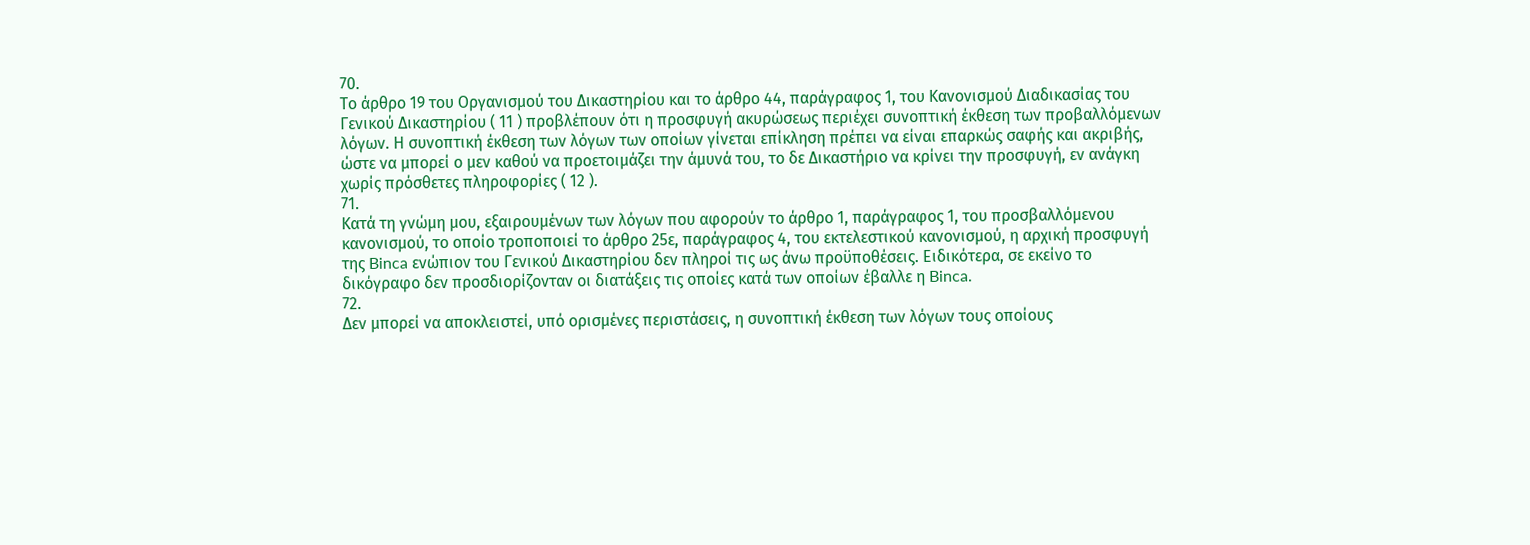70.
Το άρθρο 19 του Οργανισμού του Δικαστηρίου και το άρθρο 44, παράγραφος 1, του Κανονισμού Διαδικασίας του Γενικού Δικαστηρίου ( 11 ) προβλέπουν ότι η προσφυγή ακυρώσεως περιέχει συνοπτική έκθεση των προβαλλόμενων λόγων. Η συνοπτική έκθεση των λόγων των οποίων γίνεται επίκληση πρέπει να είναι επαρκώς σαφής και ακριβής, ώστε να μπορεί ο μεν καθού να προετοιμάζει την άμυνά του, το δε Δικαστήριο να κρίνει την προσφυγή, εν ανάγκη χωρίς πρόσθετες πληροφορίες ( 12 ).
71.
Κατά τη γνώμη μου, εξαιρουμένων των λόγων που αφορούν το άρθρο 1, παράγραφος 1, του προσβαλλόμενου κανονισμού, το οποίο τροποποιεί το άρθρο 25ε, παράγραφος 4, του εκτελεστικού κανονισμού, η αρχική προσφυγή της Binca ενώπιον του Γενικού Δικαστηρίου δεν πληροί τις ως άνω προϋποθέσεις. Ειδικότερα, σε εκείνο το δικόγραφο δεν προσδιορίζονταν οι διατάξεις τις οποίες κατά των οποίων έβαλλε η Binca.
72.
Δεν μπορεί να αποκλειστεί, υπό ορισμένες περιστάσεις, η συνοπτική έκθεση των λόγων τους οποίους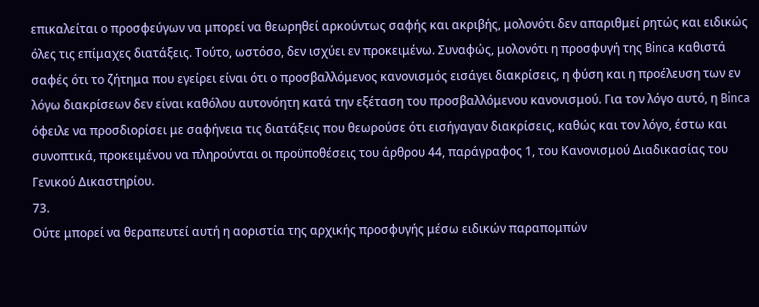επικαλείται ο προσφεύγων να μπορεί να θεωρηθεί αρκούντως σαφής και ακριβής, μολονότι δεν απαριθμεί ρητώς και ειδικώς όλες τις επίμαχες διατάξεις. Τούτο, ωστόσο, δεν ισχύει εν προκειμένω. Συναφώς, μολονότι η προσφυγή της Binca καθιστά σαφές ότι το ζήτημα που εγείρει είναι ότι ο προσβαλλόμενος κανονισμός εισάγει διακρίσεις, η φύση και η προέλευση των εν λόγω διακρίσεων δεν είναι καθόλου αυτονόητη κατά την εξέταση του προσβαλλόμενου κανονισμού. Για τον λόγο αυτό, η Binca όφειλε να προσδιορίσει με σαφήνεια τις διατάξεις που θεωρούσε ότι εισήγαγαν διακρίσεις, καθώς και τον λόγο, έστω και συνοπτικά, προκειμένου να πληρούνται οι προϋποθέσεις του άρθρου 44, παράγραφος 1, του Κανονισμού Διαδικασίας του Γενικού Δικαστηρίου.
73.
Ούτε μπορεί να θεραπευτεί αυτή η αοριστία της αρχικής προσφυγής μέσω ειδικών παραπομπών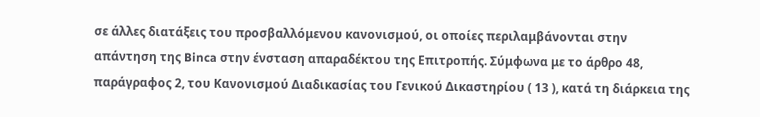σε άλλες διατάξεις του προσβαλλόμενου κανονισμού, οι οποίες περιλαμβάνονται στην απάντηση της Binca στην ένσταση απαραδέκτου της Επιτροπής. Σύμφωνα με το άρθρο 48, παράγραφος 2, του Κανονισμού Διαδικασίας του Γενικού Δικαστηρίου ( 13 ), κατά τη διάρκεια της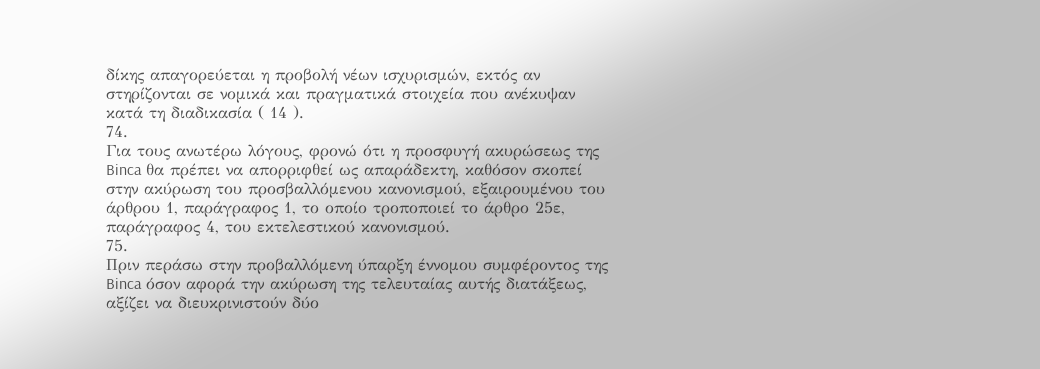δίκης απαγορεύεται η προβολή νέων ισχυρισμών, εκτός αν στηρίζονται σε νομικά και πραγματικά στοιχεία που ανέκυψαν κατά τη διαδικασία ( 14 ).
74.
Για τους ανωτέρω λόγους, φρονώ ότι η προσφυγή ακυρώσεως της Binca θα πρέπει να απορριφθεί ως απαράδεκτη, καθόσον σκοπεί στην ακύρωση του προσβαλλόμενου κανονισμού, εξαιρουμένου του άρθρου 1, παράγραφος 1, το οποίο τροποποιεί το άρθρο 25ε, παράγραφος 4, του εκτελεστικού κανονισμού.
75.
Πριν περάσω στην προβαλλόμενη ύπαρξη έννομου συμφέροντος της Binca όσον αφορά την ακύρωση της τελευταίας αυτής διατάξεως, αξίζει να διευκρινιστούν δύο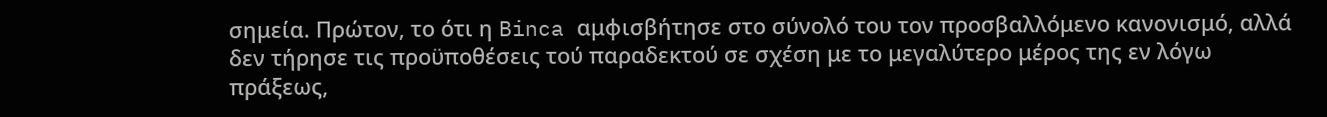σημεία. Πρώτον, το ότι η Binca αμφισβήτησε στο σύνολό του τον προσβαλλόμενο κανονισμό, αλλά δεν τήρησε τις προϋποθέσεις τού παραδεκτού σε σχέση με το μεγαλύτερο μέρος της εν λόγω πράξεως,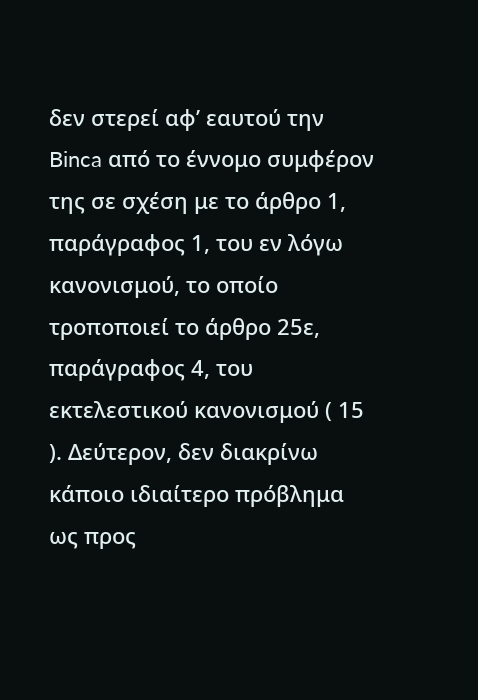δεν στερεί αφ’ εαυτού την Binca από το έννομο συμφέρον της σε σχέση με το άρθρο 1, παράγραφος 1, του εν λόγω κανονισμού, το οποίο τροποποιεί το άρθρο 25ε, παράγραφος 4, του εκτελεστικού κανονισμού ( 15 ). Δεύτερον, δεν διακρίνω κάποιο ιδιαίτερο πρόβλημα ως προς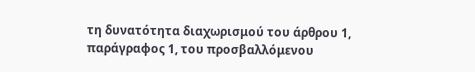τη δυνατότητα διαχωρισμού του άρθρου 1, παράγραφος 1, του προσβαλλόμενου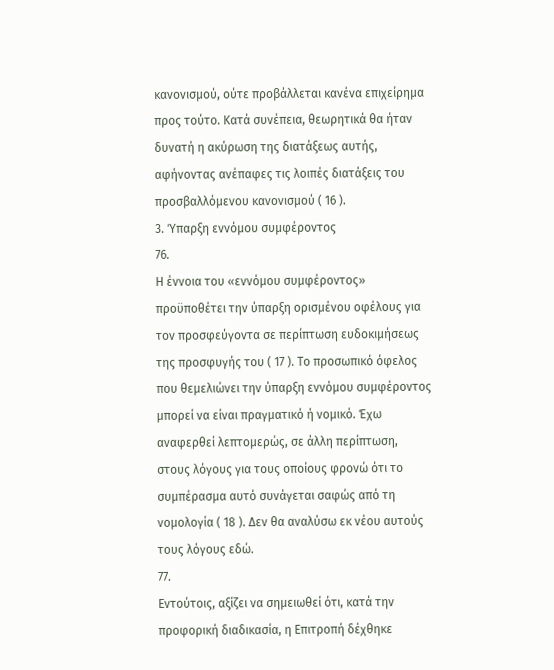κανονισμού, ούτε προβάλλεται κανένα επιχείρημα προς τούτο. Κατά συνέπεια, θεωρητικά θα ήταν δυνατή η ακύρωση της διατάξεως αυτής, αφήνοντας ανέπαφες τις λοιπές διατάξεις του προσβαλλόμενου κανονισμού ( 16 ).
3. Ύπαρξη εννόμου συμφέροντος
76.
Η έννοια του «εννόμου συμφέροντος» προϋποθέτει την ύπαρξη ορισμένου οφέλους για τον προσφεύγοντα σε περίπτωση ευδοκιμήσεως της προσφυγής του ( 17 ). Το προσωπικό όφελος που θεμελιώνει την ύπαρξη εννόμου συμφέροντος μπορεί να είναι πραγματικό ή νομικό. Έχω αναφερθεί λεπτομερώς, σε άλλη περίπτωση, στους λόγους για τους οποίους φρονώ ότι το συμπέρασμα αυτό συνάγεται σαφώς από τη νομολογία ( 18 ). Δεν θα αναλύσω εκ νέου αυτούς τους λόγους εδώ.
77.
Εντούτοις, αξίζει να σημειωθεί ότι, κατά την προφορική διαδικασία, η Επιτροπή δέχθηκε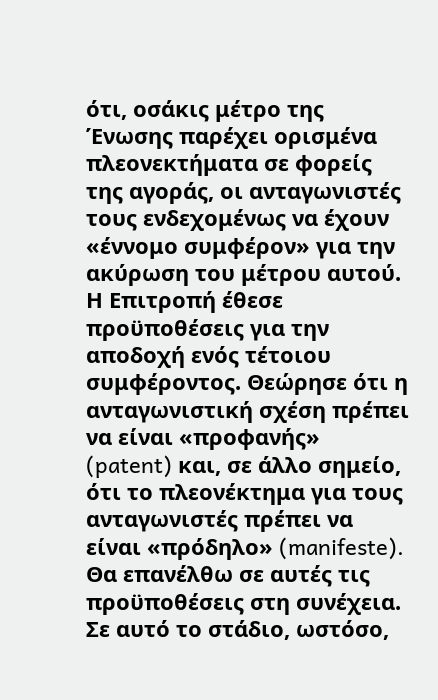ότι, οσάκις μέτρο της Ένωσης παρέχει ορισμένα πλεονεκτήματα σε φορείς της αγοράς, οι ανταγωνιστές τους ενδεχομένως να έχουν «έννομο συμφέρον» για την ακύρωση του μέτρου αυτού. Η Επιτροπή έθεσε προϋποθέσεις για την αποδοχή ενός τέτοιου συμφέροντος. Θεώρησε ότι η ανταγωνιστική σχέση πρέπει να είναι «προφανής» (patent) και, σε άλλο σημείο, ότι το πλεονέκτημα για τους ανταγωνιστές πρέπει να είναι «πρόδηλο» (manifeste). Θα επανέλθω σε αυτές τις προϋποθέσεις στη συνέχεια. Σε αυτό το στάδιο, ωστόσο,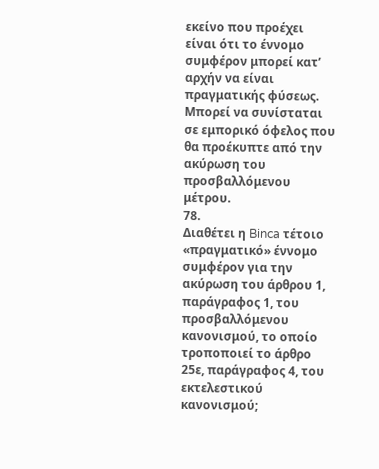εκείνο που προέχει είναι ότι το έννομο συμφέρον μπορεί κατ’ αρχήν να είναι πραγματικής φύσεως. Μπορεί να συνίσταται σε εμπορικό όφελος που θα προέκυπτε από την ακύρωση του προσβαλλόμενου μέτρου.
78.
Διαθέτει η Binca τέτοιο «πραγματικό» έννομο συμφέρον για την ακύρωση του άρθρου 1, παράγραφος 1, του προσβαλλόμενου κανονισμού, το οποίο τροποποιεί το άρθρο 25ε, παράγραφος 4, του εκτελεστικού κανονισμού;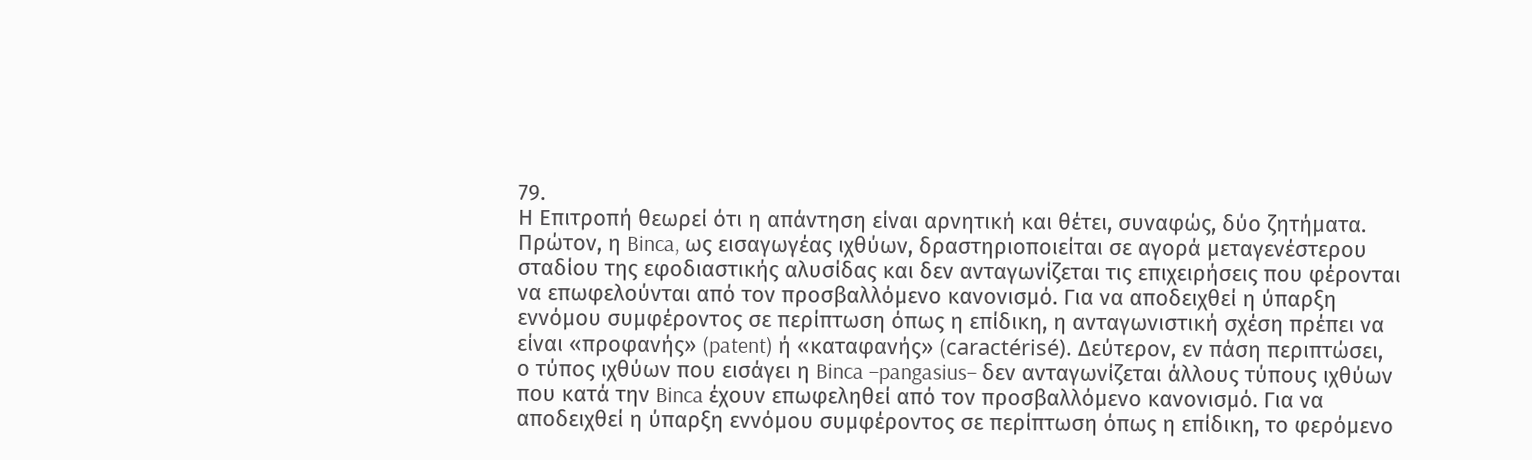79.
Η Επιτροπή θεωρεί ότι η απάντηση είναι αρνητική και θέτει, συναφώς, δύο ζητήματα. Πρώτον, η Binca, ως εισαγωγέας ιχθύων, δραστηριοποιείται σε αγορά μεταγενέστερου σταδίου της εφοδιαστικής αλυσίδας και δεν ανταγωνίζεται τις επιχειρήσεις που φέρονται να επωφελούνται από τον προσβαλλόμενο κανονισμό. Για να αποδειχθεί η ύπαρξη εννόμου συμφέροντος σε περίπτωση όπως η επίδικη, η ανταγωνιστική σχέση πρέπει να είναι «προφανής» (patent) ή «καταφανής» (caractérisé). Δεύτερον, εν πάση περιπτώσει, ο τύπος ιχθύων που εισάγει η Binca –pangasius– δεν ανταγωνίζεται άλλους τύπους ιχθύων που κατά την Binca έχουν επωφεληθεί από τον προσβαλλόμενο κανονισμό. Για να αποδειχθεί η ύπαρξη εννόμου συμφέροντος σε περίπτωση όπως η επίδικη, το φερόμενο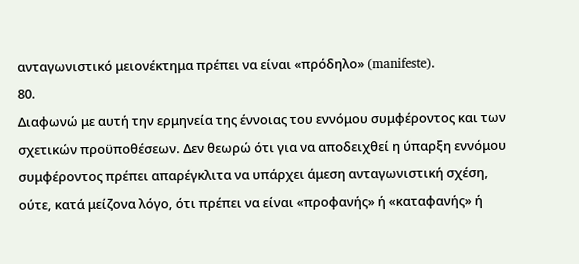ανταγωνιστικό μειονέκτημα πρέπει να είναι «πρόδηλο» (manifeste).
80.
Διαφωνώ με αυτή την ερμηνεία της έννοιας του εννόμου συμφέροντος και των σχετικών προϋποθέσεων. Δεν θεωρώ ότι για να αποδειχθεί η ύπαρξη εννόμου συμφέροντος πρέπει απαρέγκλιτα να υπάρχει άμεση ανταγωνιστική σχέση, ούτε, κατά μείζονα λόγο, ότι πρέπει να είναι «προφανής» ή «καταφανής» ή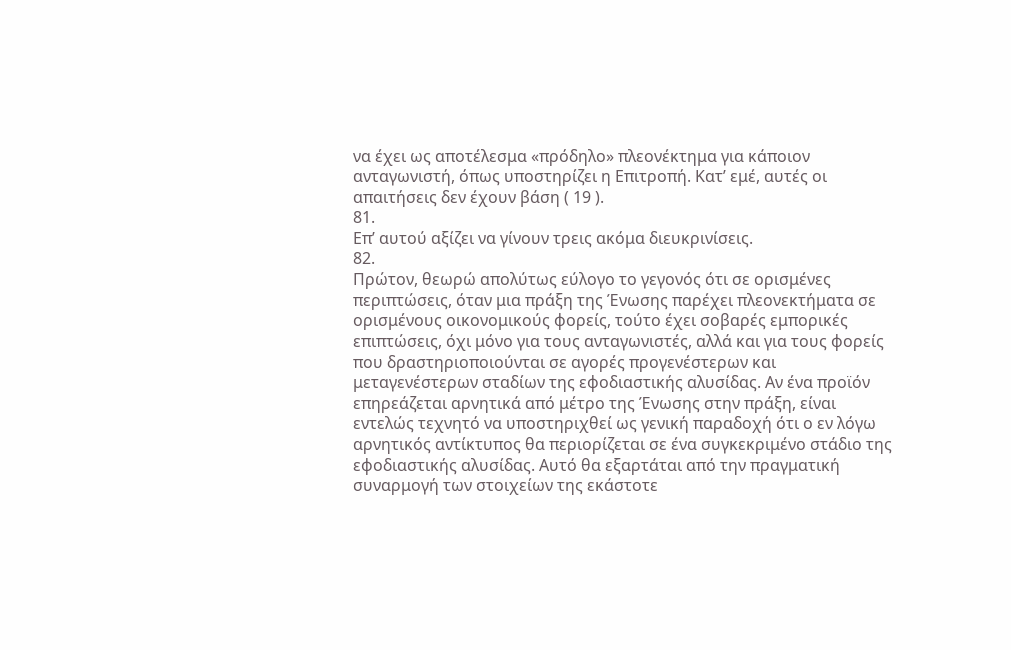να έχει ως αποτέλεσμα «πρόδηλο» πλεονέκτημα για κάποιον ανταγωνιστή, όπως υποστηρίζει η Επιτροπή. Κατ’ εμέ, αυτές οι απαιτήσεις δεν έχουν βάση ( 19 ).
81.
Επ’ αυτού αξίζει να γίνουν τρεις ακόμα διευκρινίσεις.
82.
Πρώτον, θεωρώ απολύτως εύλογο το γεγονός ότι σε ορισμένες περιπτώσεις, όταν μια πράξη της Ένωσης παρέχει πλεονεκτήματα σε ορισμένους οικονομικούς φορείς, τούτο έχει σοβαρές εμπορικές επιπτώσεις, όχι μόνο για τους ανταγωνιστές, αλλά και για τους φορείς που δραστηριοποιούνται σε αγορές προγενέστερων και μεταγενέστερων σταδίων της εφοδιαστικής αλυσίδας. Αν ένα προϊόν επηρεάζεται αρνητικά από μέτρο της Ένωσης στην πράξη, είναι εντελώς τεχνητό να υποστηριχθεί ως γενική παραδοχή ότι ο εν λόγω αρνητικός αντίκτυπος θα περιορίζεται σε ένα συγκεκριμένο στάδιο της εφοδιαστικής αλυσίδας. Αυτό θα εξαρτάται από την πραγματική συναρμογή των στοιχείων της εκάστοτε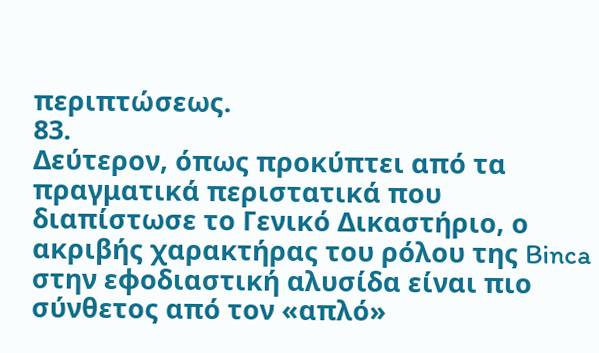περιπτώσεως.
83.
Δεύτερον, όπως προκύπτει από τα πραγματικά περιστατικά που διαπίστωσε το Γενικό Δικαστήριο, ο ακριβής χαρακτήρας του ρόλου της Binca στην εφοδιαστική αλυσίδα είναι πιο σύνθετος από τον «απλό»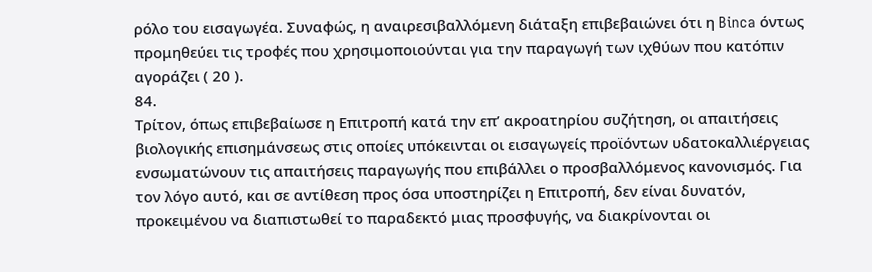ρόλο του εισαγωγέα. Συναφώς, η αναιρεσιβαλλόμενη διάταξη επιβεβαιώνει ότι η Binca όντως προμηθεύει τις τροφές που χρησιμοποιούνται για την παραγωγή των ιχθύων που κατόπιν αγοράζει ( 20 ).
84.
Τρίτον, όπως επιβεβαίωσε η Επιτροπή κατά την επ’ ακροατηρίου συζήτηση, οι απαιτήσεις βιολογικής επισημάνσεως στις οποίες υπόκεινται οι εισαγωγείς προϊόντων υδατοκαλλιέργειας ενσωματώνουν τις απαιτήσεις παραγωγής που επιβάλλει ο προσβαλλόμενος κανονισμός. Για τον λόγο αυτό, και σε αντίθεση προς όσα υποστηρίζει η Επιτροπή, δεν είναι δυνατόν, προκειμένου να διαπιστωθεί το παραδεκτό μιας προσφυγής, να διακρίνονται οι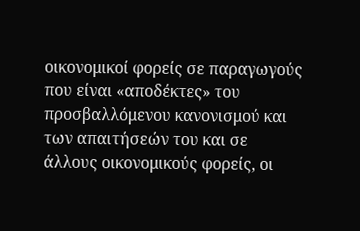οικονομικοί φορείς σε παραγωγούς που είναι «αποδέκτες» του προσβαλλόμενου κανονισμού και των απαιτήσεών του και σε άλλους οικονομικούς φορείς, οι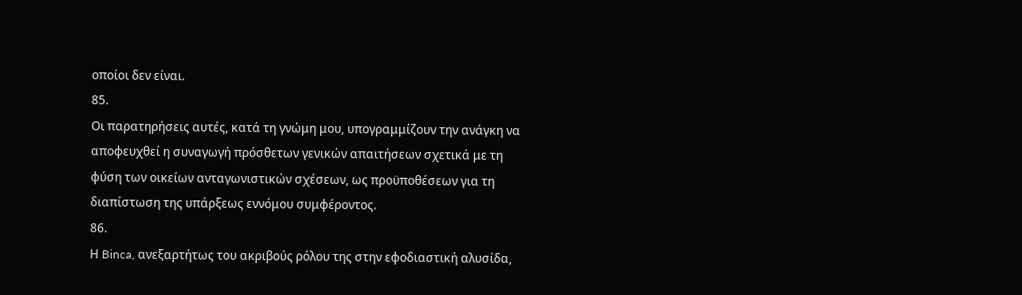οποίοι δεν είναι.
85.
Οι παρατηρήσεις αυτές, κατά τη γνώμη μου, υπογραμμίζουν την ανάγκη να αποφευχθεί η συναγωγή πρόσθετων γενικών απαιτήσεων σχετικά με τη φύση των οικείων ανταγωνιστικών σχέσεων, ως προϋποθέσεων για τη διαπίστωση της υπάρξεως εννόμου συμφέροντος.
86.
Η Binca, ανεξαρτήτως του ακριβούς ρόλου της στην εφοδιαστική αλυσίδα,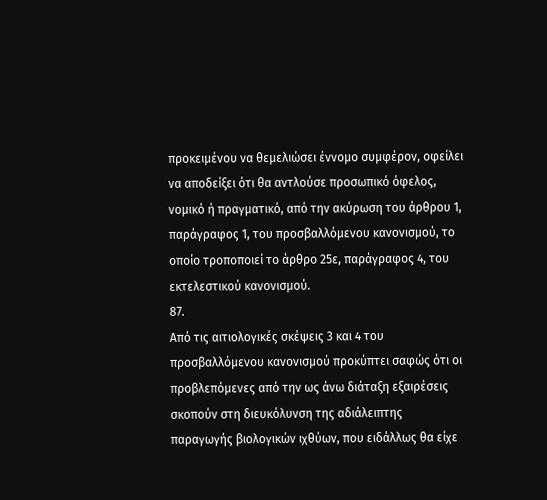προκειμένου να θεμελιώσει έννομο συμφέρον, οφείλει να αποδείξει ότι θα αντλούσε προσωπικό όφελος, νομικό ή πραγματικό, από την ακύρωση του άρθρου 1, παράγραφος 1, του προσβαλλόμενου κανονισμού, το οποίο τροποποιεί το άρθρο 25ε, παράγραφος 4, του εκτελεστικού κανονισμού.
87.
Από τις αιτιολογικές σκέψεις 3 και 4 του προσβαλλόμενου κανονισμού προκύπτει σαφώς ότι οι προβλεπόμενες από την ως άνω διάταξη εξαιρέσεις σκοπούν στη διευκόλυνση της αδιάλειπτης παραγωγής βιολογικών ιχθύων, που ειδάλλως θα είχε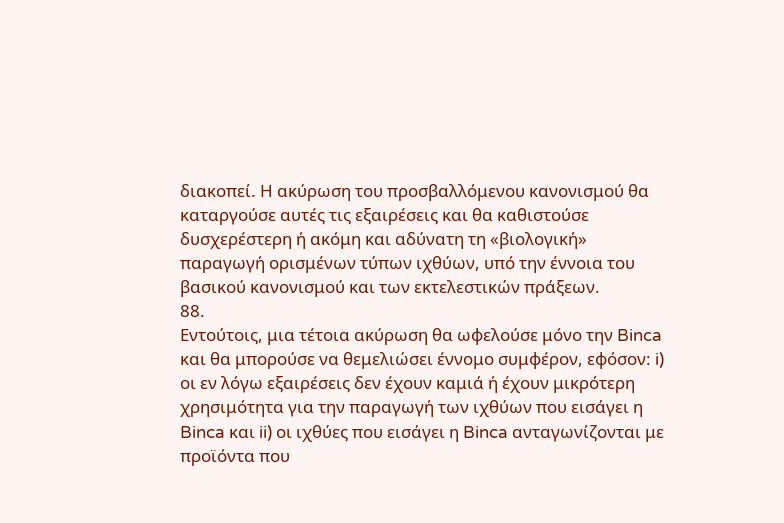διακοπεί. Η ακύρωση του προσβαλλόμενου κανονισμού θα καταργούσε αυτές τις εξαιρέσεις και θα καθιστούσε δυσχερέστερη ή ακόμη και αδύνατη τη «βιολογική» παραγωγή ορισμένων τύπων ιχθύων, υπό την έννοια του βασικού κανονισμού και των εκτελεστικών πράξεων.
88.
Εντούτοις, μια τέτοια ακύρωση θα ωφελούσε μόνο την Binca και θα μπορούσε να θεμελιώσει έννομο συμφέρον, εφόσον: i) οι εν λόγω εξαιρέσεις δεν έχουν καμιά ή έχουν μικρότερη χρησιμότητα για την παραγωγή των ιχθύων που εισάγει η Binca και ii) οι ιχθύες που εισάγει η Binca ανταγωνίζονται με προϊόντα που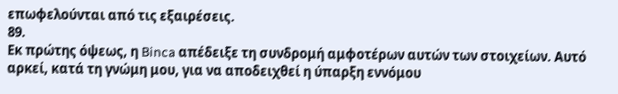επωφελούνται από τις εξαιρέσεις.
89.
Εκ πρώτης όψεως, η Binca απέδειξε τη συνδρομή αμφοτέρων αυτών των στοιχείων. Αυτό αρκεί, κατά τη γνώμη μου, για να αποδειχθεί η ύπαρξη εννόμου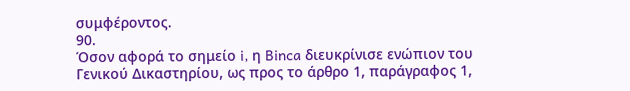συμφέροντος.
90.
Όσον αφορά το σημείο i, η Binca διευκρίνισε ενώπιον του Γενικού Δικαστηρίου, ως προς το άρθρο 1, παράγραφος 1,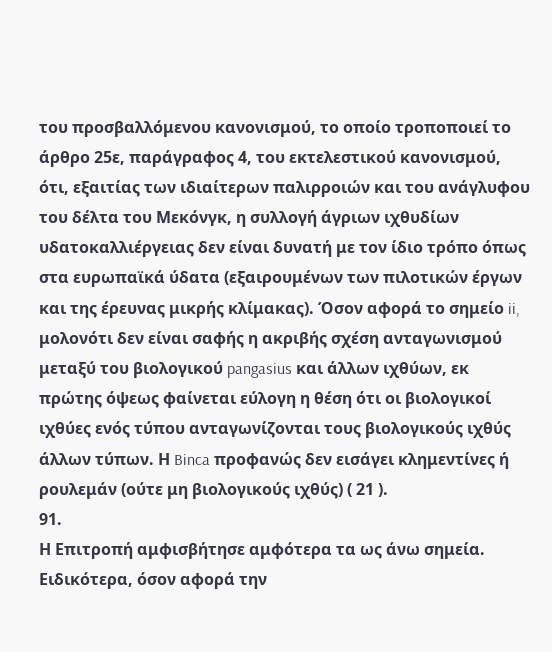του προσβαλλόμενου κανονισμού, το οποίο τροποποιεί το άρθρο 25ε, παράγραφος 4, του εκτελεστικού κανονισμού, ότι, εξαιτίας των ιδιαίτερων παλιρροιών και του ανάγλυφου του δέλτα του Μεκόνγκ, η συλλογή άγριων ιχθυδίων υδατοκαλλιέργειας δεν είναι δυνατή με τον ίδιο τρόπο όπως στα ευρωπαϊκά ύδατα (εξαιρουμένων των πιλοτικών έργων και της έρευνας μικρής κλίμακας). Όσον αφορά το σημείο ii, μολονότι δεν είναι σαφής η ακριβής σχέση ανταγωνισμού μεταξύ του βιολογικού pangasius και άλλων ιχθύων, εκ πρώτης όψεως φαίνεται εύλογη η θέση ότι οι βιολογικοί ιχθύες ενός τύπου ανταγωνίζονται τους βιολογικούς ιχθύς άλλων τύπων. Η Binca προφανώς δεν εισάγει κλημεντίνες ή ρουλεμάν (ούτε μη βιολογικούς ιχθύς) ( 21 ).
91.
Η Επιτροπή αμφισβήτησε αμφότερα τα ως άνω σημεία. Ειδικότερα, όσον αφορά την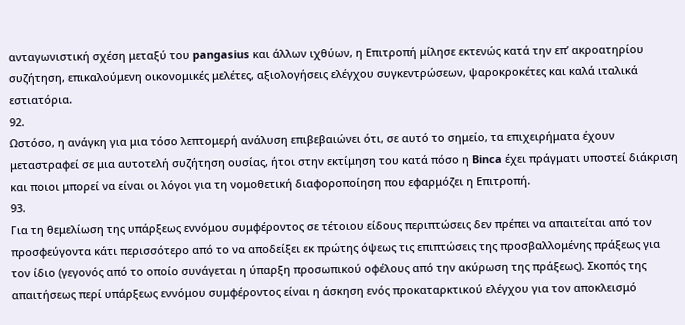ανταγωνιστική σχέση μεταξύ του pangasius και άλλων ιχθύων, η Επιτροπή μίλησε εκτενώς κατά την επ’ ακροατηρίου συζήτηση, επικαλούμενη οικονομικές μελέτες, αξιολογήσεις ελέγχου συγκεντρώσεων, ψαροκροκέτες και καλά ιταλικά εστιατόρια.
92.
Ωστόσο, η ανάγκη για μια τόσο λεπτομερή ανάλυση επιβεβαιώνει ότι, σε αυτό το σημείο, τα επιχειρήματα έχουν μεταστραφεί σε μια αυτοτελή συζήτηση ουσίας, ήτοι στην εκτίμηση του κατά πόσο η Binca έχει πράγματι υποστεί διάκριση και ποιοι μπορεί να είναι οι λόγοι για τη νομοθετική διαφοροποίηση που εφαρμόζει η Επιτροπή.
93.
Για τη θεμελίωση της υπάρξεως εννόμου συμφέροντος σε τέτοιου είδους περιπτώσεις δεν πρέπει να απαιτείται από τον προσφεύγοντα κάτι περισσότερο από το να αποδείξει εκ πρώτης όψεως τις επιπτώσεις της προσβαλλομένης πράξεως για τον ίδιο (γεγονός από το οποίο συνάγεται η ύπαρξη προσωπικού οφέλους από την ακύρωση της πράξεως). Σκοπός της απαιτήσεως περί υπάρξεως εννόμου συμφέροντος είναι η άσκηση ενός προκαταρκτικού ελέγχου για τον αποκλεισμό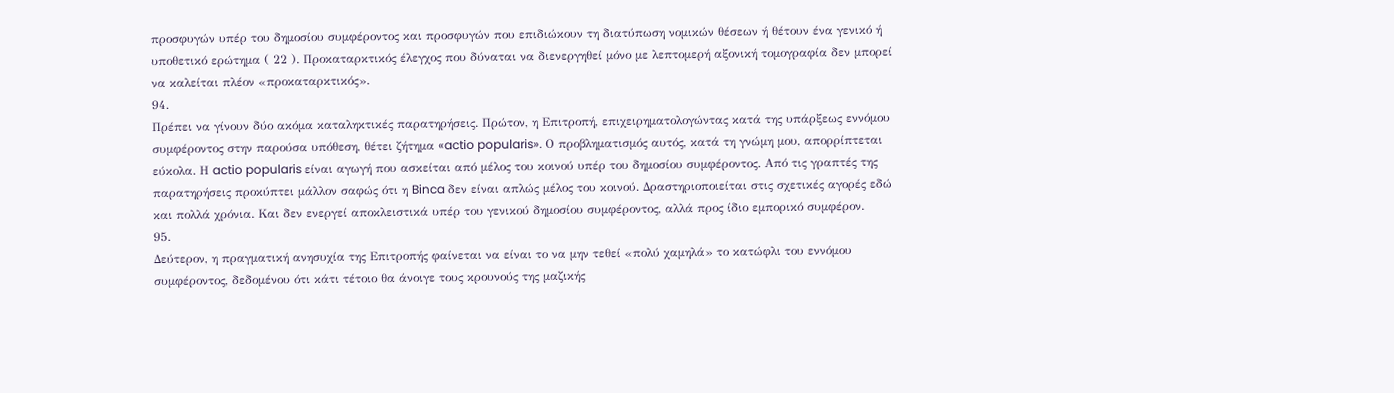προσφυγών υπέρ του δημοσίου συμφέροντος και προσφυγών που επιδιώκουν τη διατύπωση νομικών θέσεων ή θέτουν ένα γενικό ή υποθετικό ερώτημα ( 22 ). Προκαταρκτικός έλεγχος που δύναται να διενεργηθεί μόνο με λεπτομερή αξονική τομογραφία δεν μπορεί να καλείται πλέον «προκαταρκτικός».
94.
Πρέπει να γίνουν δύο ακόμα καταληκτικές παρατηρήσεις. Πρώτον, η Επιτροπή, επιχειρηματολογώντας κατά της υπάρξεως εννόμου συμφέροντος στην παρούσα υπόθεση, θέτει ζήτημα «actio popularis». Ο προβληματισμός αυτός, κατά τη γνώμη μου, απορρίπτεται εύκολα. Η actio popularis είναι αγωγή που ασκείται από μέλος του κοινού υπέρ του δημοσίου συμφέροντος. Από τις γραπτές της παρατηρήσεις προκύπτει μάλλον σαφώς ότι η Binca δεν είναι απλώς μέλος του κοινού. Δραστηριοποιείται στις σχετικές αγορές εδώ και πολλά χρόνια. Και δεν ενεργεί αποκλειστικά υπέρ του γενικού δημοσίου συμφέροντος, αλλά προς ίδιο εμπορικό συμφέρον.
95.
Δεύτερον, η πραγματική ανησυχία της Επιτροπής φαίνεται να είναι το να μην τεθεί «πολύ χαμηλά» το κατώφλι του εννόμου συμφέροντος, δεδομένου ότι κάτι τέτοιο θα άνοιγε τους κρουνούς της μαζικής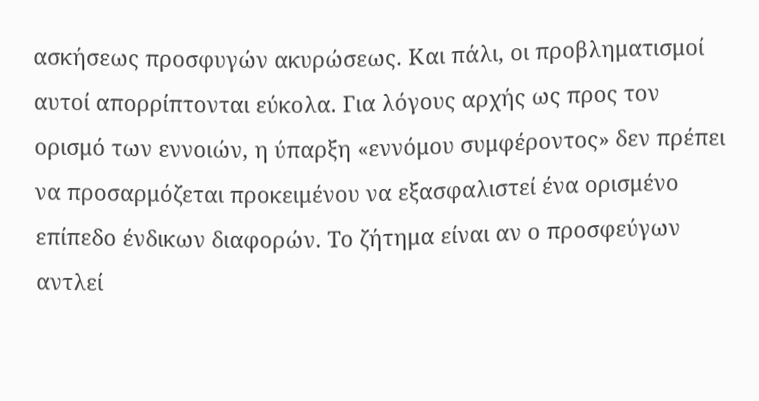ασκήσεως προσφυγών ακυρώσεως. Και πάλι, οι προβληματισμοί αυτοί απορρίπτονται εύκολα. Για λόγους αρχής ως προς τον ορισμό των εννοιών, η ύπαρξη «εννόμου συμφέροντος» δεν πρέπει να προσαρμόζεται προκειμένου να εξασφαλιστεί ένα ορισμένο επίπεδο ένδικων διαφορών. Το ζήτημα είναι αν ο προσφεύγων αντλεί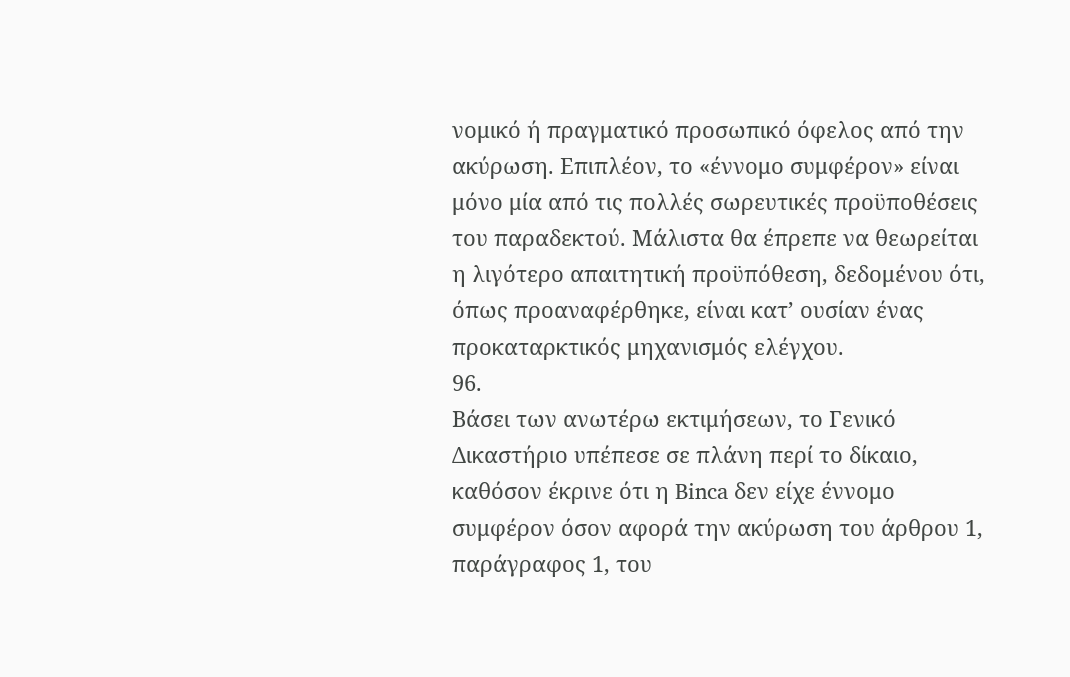νομικό ή πραγματικό προσωπικό όφελος από την ακύρωση. Επιπλέον, το «έννομο συμφέρον» είναι μόνο μία από τις πολλές σωρευτικές προϋποθέσεις του παραδεκτού. Μάλιστα θα έπρεπε να θεωρείται η λιγότερο απαιτητική προϋπόθεση, δεδομένου ότι, όπως προαναφέρθηκε, είναι κατ’ ουσίαν ένας προκαταρκτικός μηχανισμός ελέγχου.
96.
Βάσει των ανωτέρω εκτιμήσεων, το Γενικό Δικαστήριο υπέπεσε σε πλάνη περί το δίκαιο, καθόσον έκρινε ότι η Binca δεν είχε έννομο συμφέρον όσον αφορά την ακύρωση του άρθρου 1, παράγραφος 1, του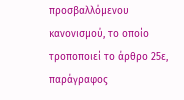προσβαλλόμενου κανονισμού, το οποίο τροποποιεί το άρθρο 25ε, παράγραφος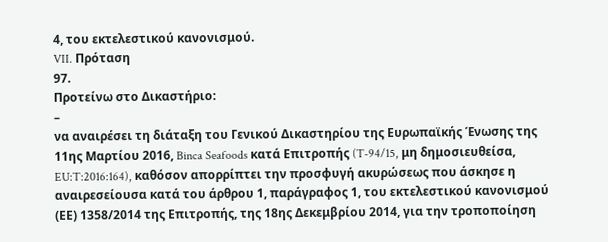4, του εκτελεστικού κανονισμού.
VII. Πρόταση
97.
Προτείνω στο Δικαστήριο:
–
να αναιρέσει τη διάταξη του Γενικού Δικαστηρίου της Ευρωπαϊκής Ένωσης της 11ης Μαρτίου 2016, Binca Seafoods κατά Επιτροπής (T‑94/15, μη δημοσιευθείσα, EU:T:2016:164), καθόσον απορρίπτει την προσφυγή ακυρώσεως που άσκησε η αναιρεσείουσα κατά του άρθρου 1, παράγραφος 1, του εκτελεστικού κανονισμού (ΕΕ) 1358/2014 της Επιτροπής, της 18ης Δεκεμβρίου 2014, για την τροποποίηση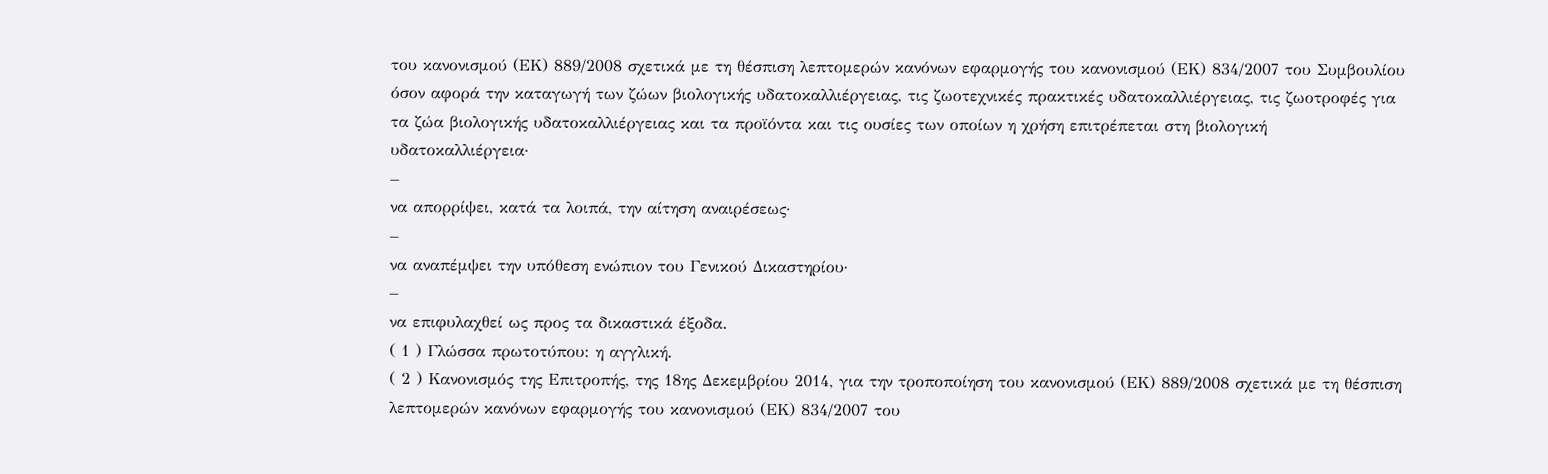του κανονισμού (ΕΚ) 889/2008 σχετικά με τη θέσπιση λεπτομερών κανόνων εφαρμογής του κανονισμού (ΕΚ) 834/2007 του Συμβουλίου όσον αφορά την καταγωγή των ζώων βιολογικής υδατοκαλλιέργειας, τις ζωοτεχνικές πρακτικές υδατοκαλλιέργειας, τις ζωοτροφές για τα ζώα βιολογικής υδατοκαλλιέργειας και τα προϊόντα και τις ουσίες των οποίων η χρήση επιτρέπεται στη βιολογική υδατοκαλλιέργεια·
–
να απορρίψει, κατά τα λοιπά, την αίτηση αναιρέσεως·
–
να αναπέμψει την υπόθεση ενώπιον του Γενικού Δικαστηρίου·
–
να επιφυλαχθεί ως προς τα δικαστικά έξοδα.
( 1 ) Γλώσσα πρωτοτύπου: η αγγλική.
( 2 ) Κανονισμός της Επιτροπής, της 18ης Δεκεμβρίου 2014, για την τροποποίηση του κανονισμού (ΕΚ) 889/2008 σχετικά με τη θέσπιση λεπτομερών κανόνων εφαρμογής του κανονισμού (ΕΚ) 834/2007 του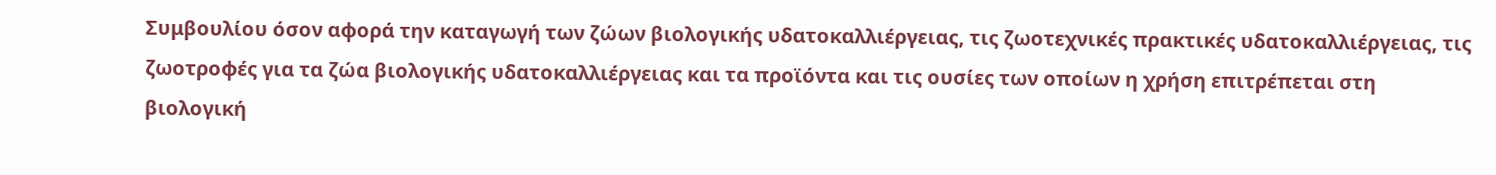Συμβουλίου όσον αφορά την καταγωγή των ζώων βιολογικής υδατοκαλλιέργειας, τις ζωοτεχνικές πρακτικές υδατοκαλλιέργειας, τις ζωοτροφές για τα ζώα βιολογικής υδατοκαλλιέργειας και τα προϊόντα και τις ουσίες των οποίων η χρήση επιτρέπεται στη βιολογική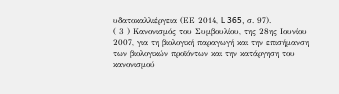υδατοκαλλιέργεια (ΕΕ 2014, L 365, σ. 97).
( 3 ) Κανονισμός του Συμβουλίου, της 28ης Ιουνίου 2007, για τη βιολογική παραγωγή και την επισήμανση των βιολογικών προϊόντων και την κατάργηση του κανονισμού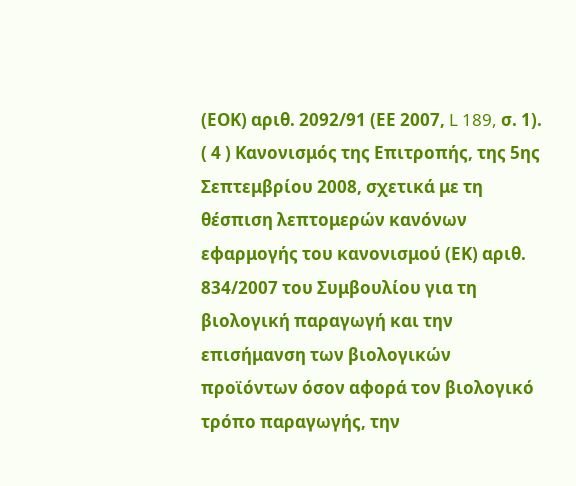(ΕΟΚ) αριθ. 2092/91 (ΕΕ 2007, L 189, σ. 1).
( 4 ) Κανονισμός της Επιτροπής, της 5ης Σεπτεμβρίου 2008, σχετικά με τη θέσπιση λεπτομερών κανόνων εφαρμογής του κανονισμού (ΕΚ) αριθ. 834/2007 του Συμβουλίου για τη βιολογική παραγωγή και την επισήμανση των βιολογικών προϊόντων όσον αφορά τον βιολογικό τρόπο παραγωγής, την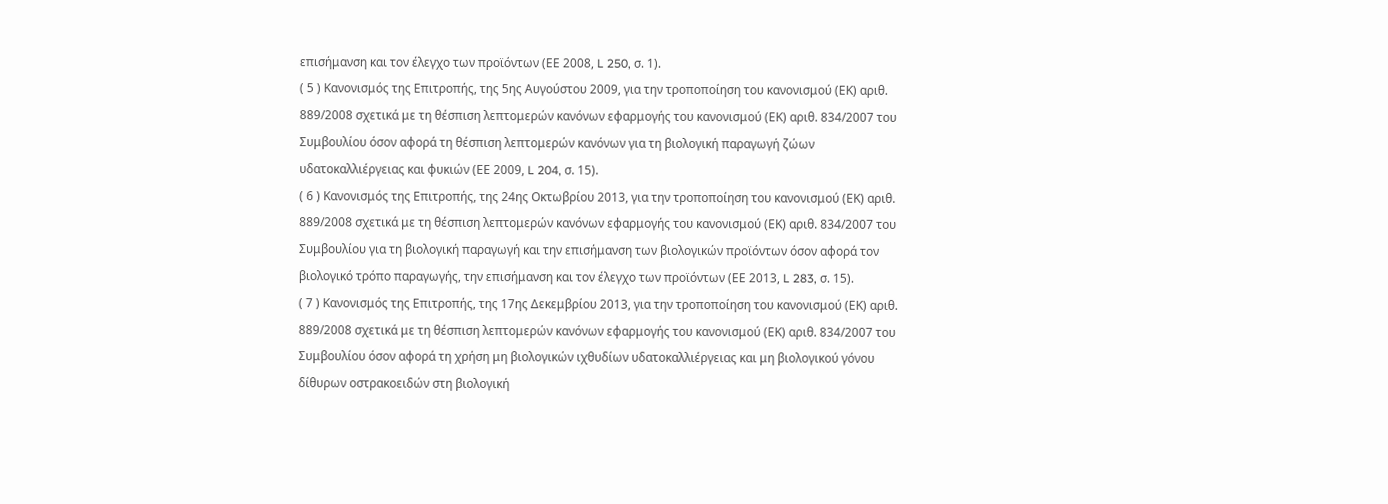επισήμανση και τον έλεγχο των προϊόντων (ΕΕ 2008, L 250, σ. 1).
( 5 ) Κανονισμός της Επιτροπής, της 5ης Αυγούστου 2009, για την τροποποίηση του κανονισμού (ΕΚ) αριθ. 889/2008 σχετικά με τη θέσπιση λεπτομερών κανόνων εφαρμογής του κανονισμού (ΕΚ) αριθ. 834/2007 του Συμβουλίου όσον αφορά τη θέσπιση λεπτομερών κανόνων για τη βιολογική παραγωγή ζώων υδατοκαλλιέργειας και φυκιών (ΕΕ 2009, L 204, σ. 15).
( 6 ) Κανονισμός της Επιτροπής, της 24ης Οκτωβρίου 2013, για την τροποποίηση του κανονισμού (ΕΚ) αριθ. 889/2008 σχετικά με τη θέσπιση λεπτομερών κανόνων εφαρμογής του κανονισμού (ΕΚ) αριθ. 834/2007 του Συμβουλίου για τη βιολογική παραγωγή και την επισήμανση των βιολογικών προϊόντων όσον αφορά τον βιολογικό τρόπο παραγωγής, την επισήμανση και τον έλεγχο των προϊόντων (ΕΕ 2013, L 283, σ. 15).
( 7 ) Κανονισμός της Επιτροπής, της 17ης Δεκεμβρίου 2013, για την τροποποίηση του κανονισμού (ΕΚ) αριθ. 889/2008 σχετικά με τη θέσπιση λεπτομερών κανόνων εφαρμογής του κανονισμού (ΕΚ) αριθ. 834/2007 του Συμβουλίου όσον αφορά τη χρήση μη βιολογικών ιχθυδίων υδατοκαλλιέργειας και μη βιολογικού γόνου δίθυρων οστρακοειδών στη βιολογική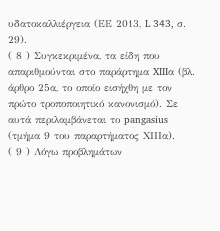υδατοκαλλιέργεια (ΕΕ 2013, L 343, σ. 29).
( 8 ) Συγκεκριμένα, τα είδη που απαριθμούνται στο παράρτημα XIIIα (βλ. άρθρο 25α, το οποίο εισήχθη με τον πρώτο τροποποιητικό κανονισμό). Σε αυτά περιλαμβάνεται το pangasius (τμήμα 9 του παραρτήματος ΧΙΙΙα).
( 9 ) Λόγω προβλημάτων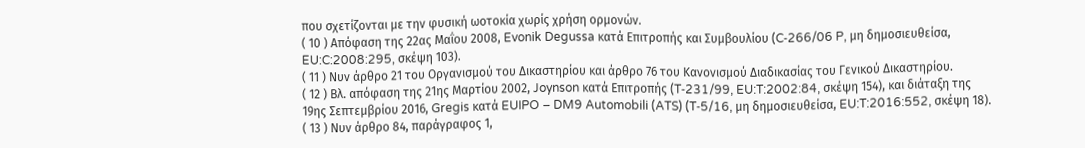που σχετίζονται με την φυσική ωοτοκία χωρίς χρήση ορμονών.
( 10 ) Απόφαση της 22ας Μαΐου 2008, Evonik Degussa κατά Επιτροπής και Συμβουλίου (C‑266/06 P, μη δημοσιευθείσα, EU:C:2008:295, σκέψη 103).
( 11 ) Νυν άρθρο 21 του Οργανισμού του Δικαστηρίου και άρθρο 76 του Κανονισμού Διαδικασίας του Γενικού Δικαστηρίου.
( 12 ) Βλ. απόφαση της 21ης Μαρτίου 2002, Joynson κατά Επιτροπής (T‑231/99, EU:T:2002:84, σκέψη 154), και διάταξη της 19ης Σεπτεμβρίου 2016, Gregis κατά EUIPO – DM9 Automobili (ATS) (T‑5/16, μη δημοσιευθείσα, EU:T:2016:552, σκέψη 18).
( 13 ) Νυν άρθρο 84, παράγραφος 1,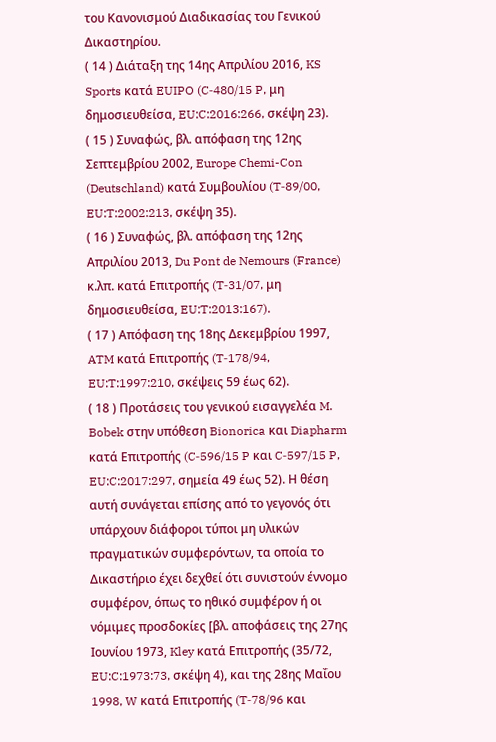του Κανονισμού Διαδικασίας του Γενικού Δικαστηρίου.
( 14 ) Διάταξη της 14ης Απριλίου 2016, KS Sports κατά EUIPO (C‑480/15 P, μη δημοσιευθείσα, EU:C:2016:266, σκέψη 23).
( 15 ) Συναφώς, βλ. απόφαση της 12ης Σεπτεμβρίου 2002, Europe Chemi-Con (Deutschland) κατά Συμβουλίου (T‑89/00, EU:T:2002:213, σκέψη 35).
( 16 ) Συναφώς, βλ. απόφαση της 12ης Απριλίου 2013, Du Pont de Nemours (France) κ.λπ. κατά Επιτροπής (T‑31/07, μη δημοσιευθείσα, EU:T:2013:167).
( 17 ) Απόφαση της 18ης Δεκεμβρίου 1997, ATM κατά Επιτροπής (T‑178/94, EU:T:1997:210, σκέψεις 59 έως 62).
( 18 ) Προτάσεις του γενικού εισαγγελέα M. Bobek στην υπόθεση Bionorica και Diapharm κατά Επιτροπής (C‑596/15 P και C‑597/15 P, EU:C:2017:297, σημεία 49 έως 52). Η θέση αυτή συνάγεται επίσης από το γεγονός ότι υπάρχουν διάφοροι τύποι μη υλικών πραγματικών συμφερόντων, τα οποία το Δικαστήριο έχει δεχθεί ότι συνιστούν έννομο συμφέρον, όπως το ηθικό συμφέρον ή οι νόμιμες προσδοκίες [βλ. αποφάσεις της 27ης Ιουνίου 1973, Kley κατά Επιτροπής (35/72, EU:C:1973:73, σκέψη 4), και της 28ης Μαΐου 1998, W κατά Επιτροπής (T‑78/96 και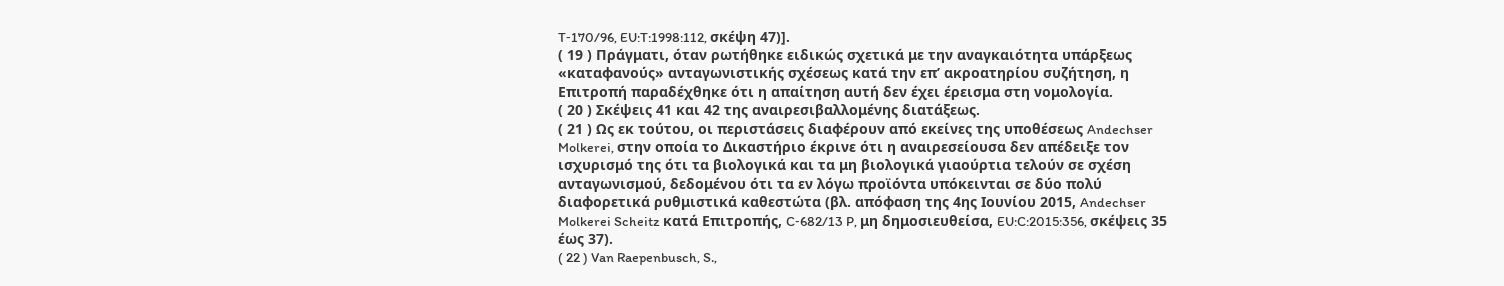T‑170/96, EU:T:1998:112, σκέψη 47)].
( 19 ) Πράγματι, όταν ρωτήθηκε ειδικώς σχετικά με την αναγκαιότητα υπάρξεως «καταφανούς» ανταγωνιστικής σχέσεως κατά την επ’ ακροατηρίου συζήτηση, η Επιτροπή παραδέχθηκε ότι η απαίτηση αυτή δεν έχει έρεισμα στη νομολογία.
( 20 ) Σκέψεις 41 και 42 της αναιρεσιβαλλομένης διατάξεως.
( 21 ) Ως εκ τούτου, οι περιστάσεις διαφέρουν από εκείνες της υποθέσεως Andechser Molkerei, στην οποία το Δικαστήριο έκρινε ότι η αναιρεσείουσα δεν απέδειξε τον ισχυρισμό της ότι τα βιολογικά και τα μη βιολογικά γιαούρτια τελούν σε σχέση ανταγωνισμού, δεδομένου ότι τα εν λόγω προϊόντα υπόκεινται σε δύο πολύ διαφορετικά ρυθμιστικά καθεστώτα (βλ. απόφαση της 4ης Ιουνίου 2015, Andechser Molkerei Scheitz κατά Επιτροπής, C‑682/13 P, μη δημοσιευθείσα, EU:C:2015:356, σκέψεις 35 έως 37).
( 22 ) Van Raepenbusch, S.,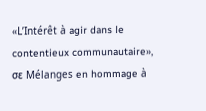«L’Intérêt à agir dans le contentieux communautaire», σε Mélanges en hommage à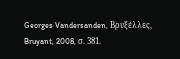Georges Vandersanden, Βρυξέλλες, Bruyant, 2008, σ. 381.